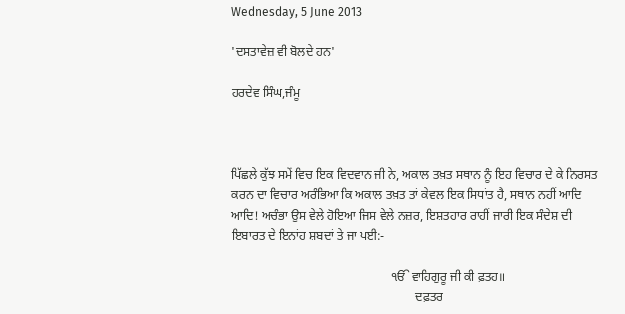Wednesday, 5 June 2013

'ਦਸਤਾਵੇਜ਼ ਵੀ ਬੋਲਦੇ ਹਨ'

ਹਰਦੇਵ ਸਿੰਘ,ਜੰਮੂ



ਪਿੱਛਲੇ ਕੁੱਝ ਸਮੇਂ ਵਿਚ ਇਕ ਵਿਦਵਾਨ ਜੀ ਨੇ, ਅਕਾਲ ਤਖ਼ਤ ਸਥਾਨ ਨੂੰ ਇਹ ਵਿਚਾਰ ਦੇ ਕੇ ਨਿਰਸਤ ਕਰਨ ਦਾ ਵਿਚਾਰ ਅਰੰਭਿਆ ਕਿ ਅਕਾਲ ਤਖ਼ਤ ਤਾਂ ਕੇਵਲ ਇਕ ਸਿਧਾਂਤ ਹੈ, ਸਥਾਨ ਨਹੀਂ ਆਦਿ ਆਦਿ! ਅਚੰਭਾ ਉਸ ਵੇਲੇ ਹੋਇਆ ਜਿਸ ਵੇਲੇ ਨਜ਼ਰ, ਇਸ਼ਤਹਾਰ ਰਾਹੀਂ ਜਾਰੀ ਇਕ ਸੰਦੇਸ਼ ਦੀ ਇਬਾਰਤ ਦੇ ਇਨਾਂਹ ਸ਼ਬਦਾਂ ਤੇ ਜਾ ਪਈ:-

                                                   ੴ ਵਾਹਿਗੁਰੂ ਜੀ ਕੀ ਫ਼ਤਹ॥
                                                           ਦਫ਼ਤਰ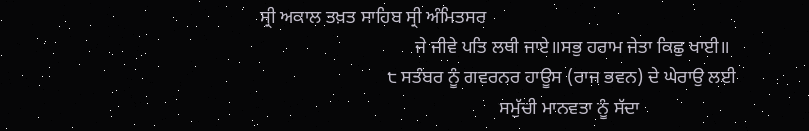ਸ੍ਰੀ ਅਕਾਲ ਤਖ਼ਤ ਸਾਹਿਬ ਸ੍ਰੀ ਅੰਮਿਤਸਰ
                                 ਜੇ ਜੀਵੇ ਪਤਿ ਲਥੀ ਜਾਏ॥ਸਭੁ ਹਰਾਮ ਜੇਤਾ ਕਿਛੁ ਖਾਈ॥
                           ੮ ਸਤੰਬਰ ਨੂੰ ਗਵਰਨਰ ਹਾਊਸ (ਰਾਜ ਭਵਨ) ਦੇ ਘੇਰਾਉ ਲਈ
                                                   ਸਮੁੱਚੀ ਮਾਨਵਤਾ ਨੂੰ ਸੱਦਾ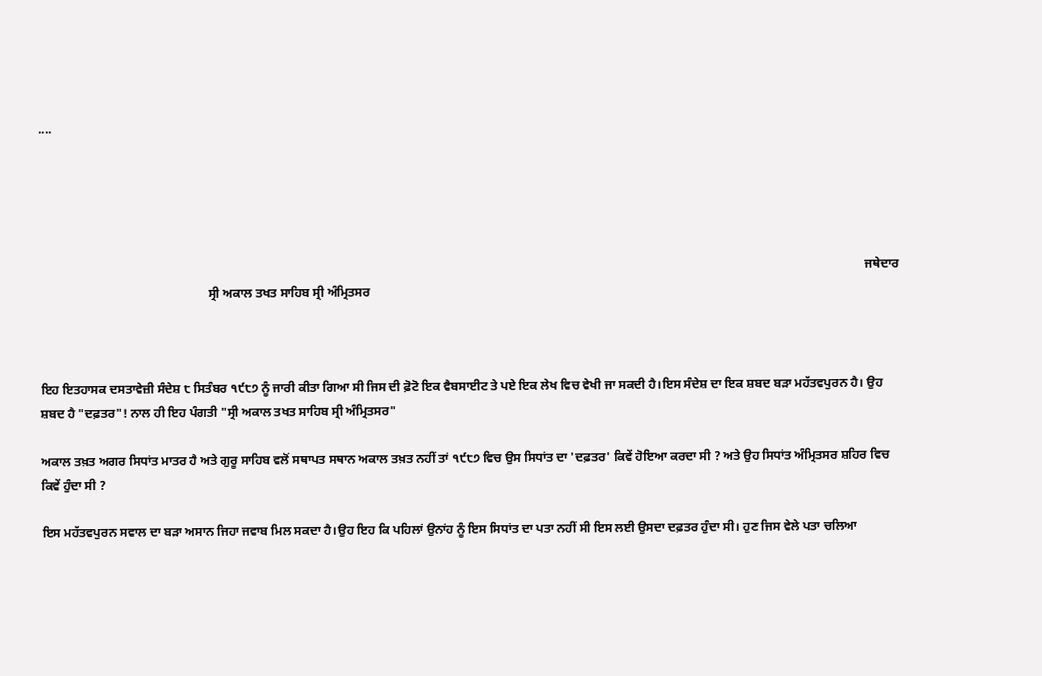....





                                                                                                                                                                                                                                                                        ਜਥੇਦਾਰ
                                                      ਸ੍ਰੀ ਅਕਾਲ ਤਖਤ ਸਾਹਿਬ ਸ੍ਰੀ ਅੰਮ੍ਰਿਤਸਰ



ਇਹ ਇਤਹਾਸਕ ਦਸਤਾਵੇਜ਼ੀ ਸੰਦੇਸ਼ ੮ ਸਿਤੰਬਰ ੧੯੮੭ ਨੂੰ ਜਾਰੀ ਕੀਤਾ ਗਿਆ ਸੀ ਜਿਸ ਦੀ ਫ਼ੋਟੋ ਇਕ ਵੈਬਸਾਈਟ ਤੇ ਪਏ ਇਕ ਲੇਖ ਵਿਚ ਵੇਖੀ ਜਾ ਸਕਦੀ ਹੈ।ਇਸ ਸੰਦੇਸ਼ ਦਾ ਇਕ ਸ਼ਬਦ ਬੜਾ ਮਹੱਤਵਪੁਰਨ ਹੈ। ਉਹ ਸ਼ਬਦ ਹੈ "ਦਫ਼ਤਰ"! ਨਾਲ ਹੀ ਇਹ ਪੰਗਤੀ "ਸ੍ਰੀ ਅਕਾਲ ਤਖਤ ਸਾਹਿਬ ਸ੍ਰੀ ਅੰਮ੍ਰਿਤਸਰ"

ਅਕਾਲ ਤਖ਼ਤ ਅਗਰ ਸਿਧਾਂਤ ਮਾਤਰ ਹੈ ਅਤੇ ਗੁਰੂ ਸਾਹਿਬ ਵਲੋਂ ਸਥਾਪਤ ਸਥਾਨ ਅਕਾਲ ਤਖ਼ਤ ਨਹੀਂ ਤਾਂ ੧੯੮੭ ਵਿਚ ਉਸ ਸਿਧਾਂਤ ਦਾ 'ਦਫ਼ਤਰ' ਕਿਵੇਂ ਹੋਇਆ ਕਰਦਾ ਸੀ ? ਅਤੇ ਉਹ ਸਿਧਾਂਤ ਅੰਮ੍ਰਿਤਸਰ ਸ਼ਹਿਰ ਵਿਚ ਕਿਵੇਂ ਹੁੰਦਾ ਸੀ ?

ਇਸ ਮਹੱਤਵਪੁਰਨ ਸਵਾਲ ਦਾ ਬੜਾ ਅਸਾਨ ਜਿਹਾ ਜਵਾਬ ਮਿਲ ਸਕਦਾ ਹੈ।ਉਹ ਇਹ ਕਿ ਪਹਿਲਾਂ ਉਨਾਂਹ ਨੂੰ ਇਸ ਸਿਧਾਂਤ ਦਾ ਪਤਾ ਨਹੀਂ ਸੀ ਇਸ ਲਈ ਉਸਦਾ ਦਫ਼ਤਰ ਹੁੰਦਾ ਸੀ। ਹੁਣ ਜਿਸ ਵੇਲੇ ਪਤਾ ਚਲਿਆ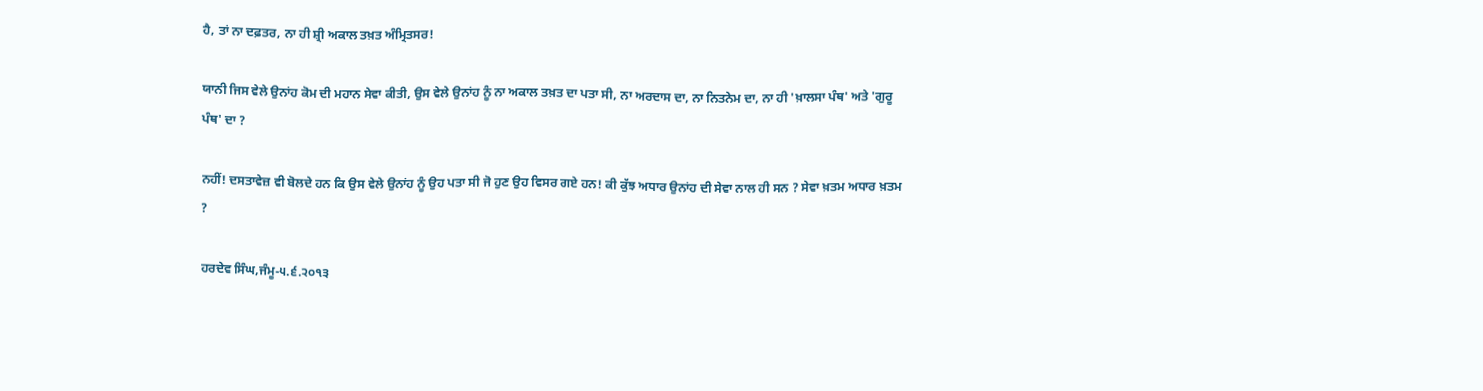ਹੈ, ਤਾਂ ਨਾ ਦਫ਼ਤਰ, ਨਾ ਹੀ ਸ਼੍ਰੀ ਅਕਾਲ ਤਖ਼ਤ ਅੰਮ੍ਰਿਤਸਰ!

ਯਾਨੀ ਜਿਸ ਵੇਲੇ ਉਨਾਂਹ ਕੋਮ ਦੀ ਮਹਾਨ ਸੇਵਾ ਕੀਤੀ, ਉਸ ਵੇਲੇ ਉਨਾਂਹ ਨੂੰ ਨਾ ਅਕਾਲ ਤਖ਼ਤ ਦਾ ਪਤਾ ਸੀ, ਨਾ ਅਰਦਾਸ ਦਾ, ਨਾ ਨਿਤਨੇਮ ਦਾ, ਨਾ ਹੀ 'ਖ਼ਾਲਸਾ ਪੰਥ' ਅਤੇ 'ਗੁਰੂ ਪੰਥ' ਦਾ ?

ਨਹੀਂ! ਦਸਤਾਵੇਜ਼ ਵੀ ਬੋਲਦੇ ਹਨ ਕਿ ਉਸ ਵੇਲੇ ਉਨਾਂਹ ਨੂੰ ਉਹ ਪਤਾ ਸੀ ਜੋ ਹੁਣ ਉਹ ਵਿਸਰ ਗਏ ਹਨ! ਕੀ ਕੁੱਝ ਅਧਾਰ ਉਨਾਂਹ ਦੀ ਸੇਵਾ ਨਾਲ ਹੀ ਸਨ ? ਸੇਵਾ ਖ਼ਤਮ ਅਧਾਰ ਖ਼ਤਮ ?

ਹਰਦੇਵ ਸਿੰਘ,ਜੰਮੂ-੫.੬.੨੦੧੩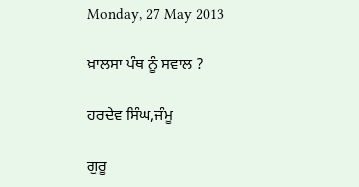Monday, 27 May 2013

ਖ਼ਾਲਸਾ ਪੰਥ ਨੂੰ ਸਵਾਲ ?

ਹਰਦੇਵ ਸਿੰਘ,ਜੰਮੂ

ਗੁਰੂ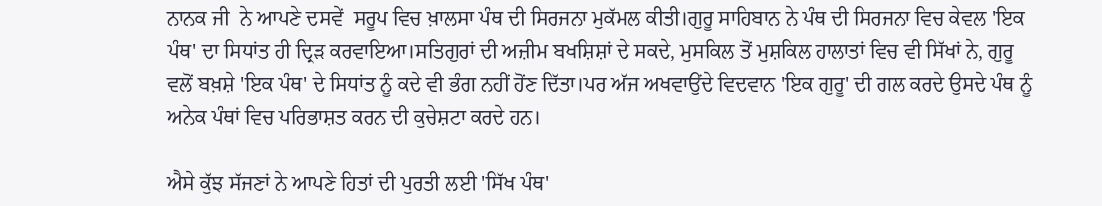ਨਾਨਕ ਜੀ  ਨੇ ਆਪਣੇ ਦਸਵੇਂ  ਸਰੂਪ ਵਿਚ ਖ਼ਾਲਸਾ ਪੰਥ ਦੀ ਸਿਰਜਨਾ ਮੁਕੱਮਲ ਕੀਤੀ।ਗੁਰੂ ਸਾਹਿਬਾਨ ਨੇ ਪੰਥ ਦੀ ਸਿਰਜਨਾ ਵਿਚ ਕੇਵਲ 'ਇਕ ਪੰਥ' ਦਾ ਸਿਧਾਂਤ ਹੀ ਦ੍ਰਿੜ ਕਰਵਾਇਆ।ਸਤਿਗੁਰਾਂ ਦੀ ਅਜ਼ੀਮ ਬਖਸ਼ਿਸ਼ਾਂ ਦੇ ਸਕਦੇ, ਮੁਸਕਿਲ ਤੋਂ ਮੁਸ਼ਕਿਲ ਹਾਲਾਤਾਂ ਵਿਚ ਵੀ ਸਿੱਖਾਂ ਨੇ, ਗੁਰੂ ਵਲੋਂ ਬਖ਼ਸ਼ੇ 'ਇਕ ਪੰਥ' ਦੇ ਸਿਧਾਂਤ ਨੂੰ ਕਦੇ ਵੀ ਭੰਗ ਨਹੀਂ ਹੋਂਣ ਦਿੱਤਾ।ਪਰ ਅੱਜ ਅਖਵਾਉਂਦੇ ਵਿਦਵਾਨ 'ਇਕ ਗੁਰੂ' ਦੀ ਗਲ ਕਰਦੇ ਉਸਦੇ ਪੰਥ ਨੂੰ ਅਨੇਕ ਪੰਥਾਂ ਵਿਚ ਪਰਿਭਾਸ਼ਤ ਕਰਨ ਦੀ ਕੁਚੇਸ਼ਟਾ ਕਰਦੇ ਹਨ।

ਐਸੇ ਕੁੱਝ ਸੱਜਣਾਂ ਨੇ ਆਪਣੇ ਹਿਤਾਂ ਦੀ ਪੁਰਤੀ ਲਈ 'ਸਿੱਖ ਪੰਥ'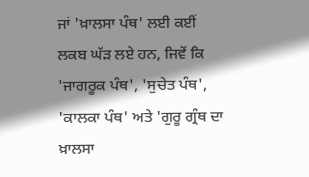ਜਾਂ 'ਖ਼ਾਲਸਾ ਪੰਥ' ਲਈ ਕਈਂ ਲਕਬ ਘੱੜ ਲਏ ਹਨ, ਜਿਵੇਂ ਕਿ 'ਜਾਗਰੂਕ ਪੰਥ', 'ਸੁਚੇਤ ਪੰਥ', 'ਕਾਲਕਾ ਪੰਥ' ਅਤੇ 'ਗੁਰੂ ਗ੍ਰੰਥ ਦਾ ਖ਼ਾਲਸਾ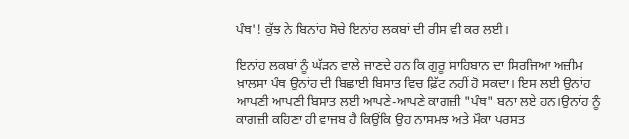ਪੰਥ'! ਕੁੱਝ ਨੇ ਬਿਨਾਂਹ ਸੋਚੇ ਇਨਾਂਹ ਲਕਬਾਂ ਦੀ ਰੀਸ ਵੀ ਕਰ ਲਈ।

ਇਨਾਂਹ ਲਕਬਾਂ ਨੂੰ ਘੱੜਨ ਵਾਲੇ ਜਾਣਦੇ ਹਨ ਕਿ ਗੁਰੂ ਸਾਹਿਬਾਨ ਦਾ ਸਿਰਜਿਆ ਅਜ਼ੀਮ ਖ਼ਾਲਸਾ ਪੰਥ ਉਨਾਂਹ ਦੀ ਬਿਛਾਈ ਬਿਸਾਤ ਵਿਚ ਫ਼ਿੱਟ ਨਹੀਂ ਹੋ ਸਕਦਾ। ਇਸ ਲਈ ਉਨਾਂਹ ਆਪਣੀ ਆਪਣੀ ਬਿਸਾਤ ਲਈ ਆਪਣੇ-ਆਪਣੇ ਕਾਗਜ਼ੀ "ਪੰਥ" ਬਨਾ ਲਏ ਹਨ।ਉਨਾਂਹ ਨੂੰ ਕਾਗਜ਼ੀ ਕਹਿਣਾ ਹੀ ਵਾਜਬ ਹੈ ਕਿਉਂਕਿ ਉਹ ਨਾਸਮਝ ਅਤੇ ਮੌਕਾ ਪਰਸਤ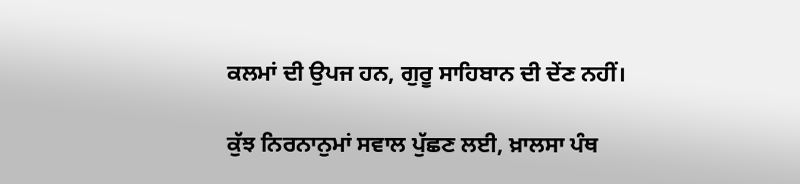ਕਲਮਾਂ ਦੀ ਉਪਜ ਹਨ, ਗੁਰੂ ਸਾਹਿਬਾਨ ਦੀ ਦੇਂਣ ਨਹੀਂ।

ਕੁੱਝ ਨਿਰਨਾਨੁਮਾਂ ਸਵਾਲ ਪੁੱਛਣ ਲਈ, ਖ਼ਾਲਸਾ ਪੰਥ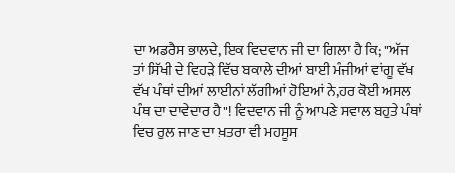ਦਾ ਅਡਰੈਸ ਭਾਲਦੇ, ਇਕ ਵਿਦਵਾਨ ਜੀ ਦਾ ਗਿਲਾ ਹੈ ਕਿ; "ਅੱਜ ਤਾਂ ਸਿੱਖੀ ਦੇ ਵਿਹੜੇ ਵਿੱਚ ਬਕਾਲੇ ਦੀਆਂ ਬਾਈ ਮੰਜੀਆਂ ਵਾਂਗੂ ਵੱਖ ਵੱਖ ਪੰਥਾਂ ਦੀਆਂ ਲਾਈਨਾਂ ਲੱਗੀਆਂ ਹੋਇਆਂ ਨੇ,ਹਰ ਕੋਈ ਅਸਲ ਪੰਥ ਦਾ ਦਾਵੇਦਾਰ ਹੈ"! ਵਿਦਵਾਨ ਜੀ ਨੂੰ ਆਪਣੇ ਸਵਾਲ ਬਹੁਤੇ ਪੰਥਾਂ ਵਿਚ ਰੁਲ ਜਾਣ ਦਾ ਖ਼ਤਰਾ ਵੀ ਮਹਸੂਸ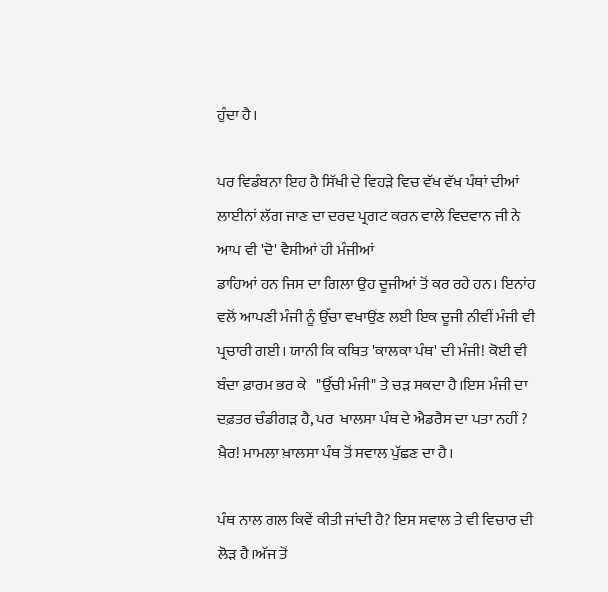ਹੁੰਦਾ ਹੈ।

ਪਰ ਵਿਡੰਬਨਾ ਇਹ ਹੈ ਸਿੱਖੀ ਦੇ ਵਿਹੜੇ ਵਿਚ ਵੱਖ ਵੱਖ ਪੰਥਾਂ ਦੀਆਂ ਲਾਈਨਾਂ ਲੱਗ ਜਾਣ ਦਾ ਦਰਦ ਪ੍ਰਗਟ ਕਰਨ ਵਾਲੇ ਵਿਦਵਾਨ ਜੀ ਨੇ ਆਪ ਵੀ 'ਦੋ' ਵੈਸੀਆਂ ਹੀ ਮੰਜੀਆਂ
ਡਾਹਿਆਂ ਹਨ ਜਿਸ ਦਾ ਗਿਲਾ ਉਹ ਦੂਜੀਆਂ ਤੋਂ ਕਰ ਰਹੇ ਹਨ। ਇਨਾਂਹ ਵਲੋਂ ਆਪਣੀ ਮੰਜੀ ਨੂੰ ਉੱਚਾ ਵਖਾਉਂਣ ਲਈ ਇਕ ਦੂਜੀ ਨੀਵੀਂ ਮੰਜੀ ਵੀ ਪ੍ਰਚਾਰੀ ਗਈ। ਯਾਨੀ ਕਿ ਕਥਿਤ 'ਕਾਲਕਾ ਪੰਥ' ਦੀ ਮੰਜੀ! ਕੋਈ ਵੀ ਬੰਦਾ ਫ਼ਾਰਮ ਭਰ ਕੇ   "ਉੱਚੀ ਮੰਜੀ" ਤੇ ਚੜ ਸਕਦਾ ਹੈ।ਇਸ ਮੰਜੀ ਦਾ ਦਫ਼ਤਰ ਚੰਡੀਗੜ ਹੈ, ਪਰ  ਖਾਲਸਾ ਪੰਥ ਦੇ ਐਡਰੈਸ ਦਾ ਪਤਾ ਨਹੀਂ ? ਖ਼ੈਰ! ਮਾਮਲਾ ਖ਼ਾਲਸਾ ਪੰਥ ਤੋਂ ਸਵਾਲ ਪੁੱਛਣ ਦਾ ਹੈ।

ਪੰਥ ਨਾਲ ਗਲ ਕਿਵੇਂ ਕੀਤੀ ਜਾਂਦੀ ਹੈ? ਇਸ ਸਵਾਲ ਤੇ ਵੀ ਵਿਚਾਰ ਦੀ ਲੋੜ ਹੈ।ਅੱਜ ਤੋਂ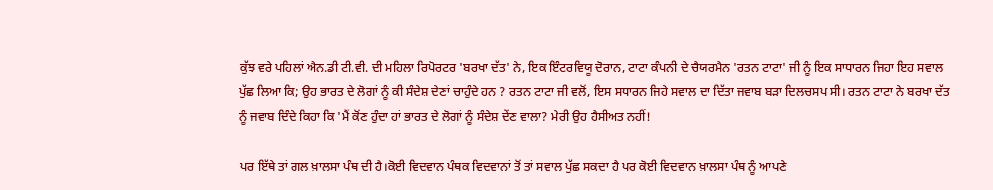ਕੁੱਝ ਵਰੇ ਪਹਿਲਾਂ ਐਨ.ਡੀ ਟੀ.ਵੀ. ਦੀ ਮਹਿਲਾ ਰਿਪੋਰਟਰ 'ਬਰਖਾ ਦੱਤ' ਨੇ, ਇਕ ਇੰਟਰਵਿਯੂ ਦੋਰਾਨ, ਟਾਟਾ ਕੰਪਨੀ ਦੇ ਚੈਯਰਮੈਨ 'ਰਤਨ ਟਾਟਾ' ਜੀ ਨੂੰ ਇਕ ਸਾਧਾਰਨ ਜਿਹਾ ਇਹ ਸਵਾਲ ਪੁੱਛ ਲਿਆ ਕਿ; ਉਹ ਭਾਰਤ ਦੇ ਲੋਗਾਂ ਨੂੰ ਕੀ ਸੰਦੇਸ਼ ਦੇਣਾਂ ਚਾਹੁੰਦੇ ਹਨ ? ਰਤਨ ਟਾਟਾ ਜੀ ਵਲੋਂ, ਇਸ ਸਧਾਰਨ ਜਿਹੇ ਸਵਾਲ ਦਾ ਦਿੱਤਾ ਜਵਾਬ ਬੜਾ ਦਿਲਚਸਪ ਸੀ। ਰਤਨ ਟਾਟਾ ਨੇ ਬਰਖਾ ਦੱਤ ਨੂੰ ਜਵਾਬ ਦਿੰਦੇ ਕਿਹਾ ਕਿ 'ਮੈਂ ਕੋਂਣ ਹੁੰਦਾ ਹਾਂ ਭਾਰਤ ਦੇ ਲੋਗਾਂ ਨੂੰ ਸੰਦੇਸ਼ ਦੇਂਣ ਵਾਲਾ? ਮੇਰੀ ਉਹ ਹੈਸੀਅਤ ਨਹੀਂ!

ਪਰ ਇੱਥੇ ਤਾਂ ਗਲ ਖ਼ਾਲਸਾ ਪੰਥ ਦੀ ਹੈ।ਕੋਈ ਵਿਦਵਾਨ ਪੰਥਕ ਵਿਦਵਾਨਾਂ ਤੋਂ ਤਾਂ ਸਵਾਲ ਪੁੱਛ ਸਕਦਾ ਹੈ ਪਰ ਕੋਈ ਵਿਦਵਾਨ ਖ਼ਾਲਸਾ ਪੰਥ ਨੂੰ ਆਪਣੇ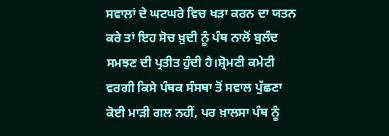ਸਵਾਲਾਂ ਦੇ ਘਟਘਰੇ ਵਿਚ ਖੜਾ ਕਰਨ ਦਾ ਯਤਨ ਕਰੇ ਤਾਂ ਇਹ ਸੋਚ ਖ਼ੁਦੀ ਨੂੰ ਪੰਥ ਨਾਲੋਂ ਬੁਲੰਦ ਸਮਝਣ ਦੀ ਪ੍ਰਤੀਤ ਹੁੰਦੀ ਹੈ।ਸ਼੍ਰੋਮਣੀ ਕਮੇਟੀ ਵਰਗੀ ਕਿਸੇ ਪੰਥਕ ਸੰਸਥਾ ਤੋਂ ਸਵਾਲ ਪੁੱਛਣਾ ਕੋਈ ਮਾੜੀ ਗਲ ਨਹੀਂ, ਪਰ ਖ਼ਾਲਸਾ ਪੰਥ ਨੂੰ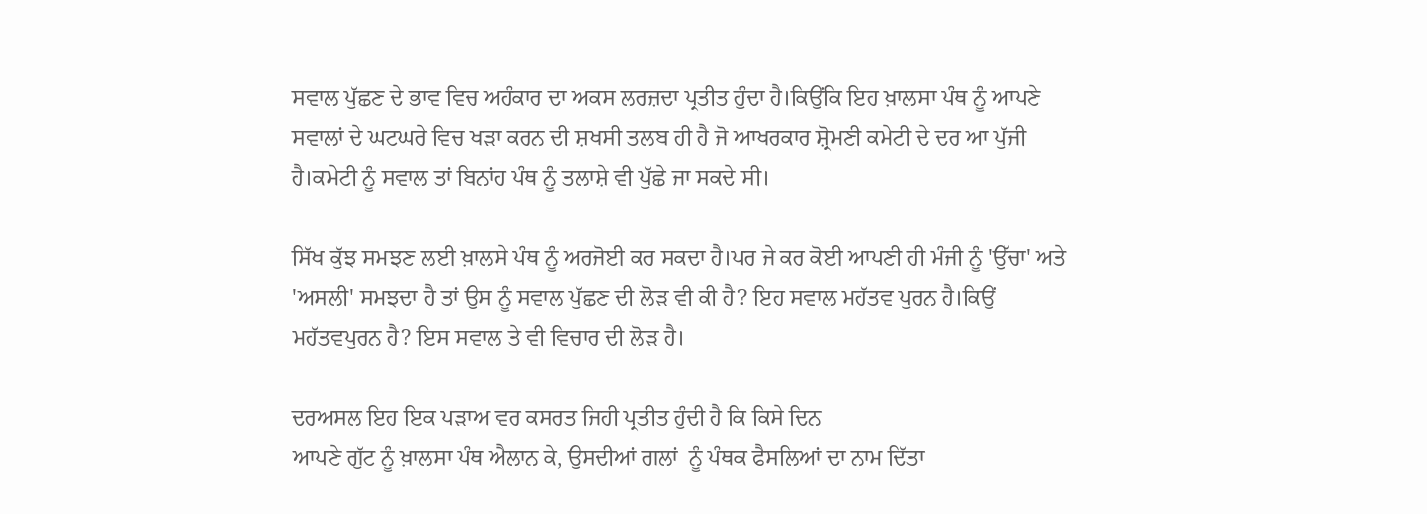ਸਵਾਲ ਪੁੱਛਣ ਦੇ ਭਾਵ ਵਿਚ ਅਹੰਕਾਰ ਦਾ ਅਕਸ ਲਰਜ਼ਦਾ ਪ੍ਰਤੀਤ ਹੁੰਦਾ ਹੈ।ਕਿਉਂਕਿ ਇਹ ਖ਼ਾਲਸਾ ਪੰਥ ਨੂੰ ਆਪਣੇ ਸਵਾਲਾਂ ਦੇ ਘਟਘਰੇ ਵਿਚ ਖੜਾ ਕਰਨ ਦੀ ਸ਼ਖਸੀ ਤਲਬ ਹੀ ਹੈ ਜੋ ਆਖਰਕਾਰ ਸ਼੍ਰੋਮਣੀ ਕਮੇਟੀ ਦੇ ਦਰ ਆ ਪੁੱਜੀ ਹੈ।ਕਮੇਟੀ ਨੂੰ ਸਵਾਲ ਤਾਂ ਬਿਨਾਂਹ ਪੰਥ ਨੂੰ ਤਲਾਸ਼ੇ ਵੀ ਪੁੱਛੇ ਜਾ ਸਕਦੇ ਸੀ।

ਸਿੱਖ ਕੁੱਝ ਸਮਝਣ ਲਈ ਖ਼ਾਲਸੇ ਪੰਥ ਨੂੰ ਅਰਜੋਈ ਕਰ ਸਕਦਾ ਹੈ।ਪਰ ਜੇ ਕਰ ਕੋਈ ਆਪਣੀ ਹੀ ਮੰਜੀ ਨੂੰ 'ਉੱਚਾ' ਅਤੇ 'ਅਸਲੀ' ਸਮਝਦਾ ਹੈ ਤਾਂ ਉਸ ਨੂੰ ਸਵਾਲ ਪੁੱਛਣ ਦੀ ਲੋੜ ਵੀ ਕੀ ਹੈ? ਇਹ ਸਵਾਲ ਮਹੱਤਵ ਪੁਰਨ ਹੈ।ਕਿਉਂ ਮਹੱਤਵਪੁਰਨ ਹੈ? ਇਸ ਸਵਾਲ ਤੇ ਵੀ ਵਿਚਾਰ ਦੀ ਲੋੜ ਹੈ।

ਦਰਅਸਲ ਇਹ ਇਕ ਪੜਾਅ ਵਰ ਕਸਰਤ ਜਿਹੀ ਪ੍ਰਤੀਤ ਹੁੰਦੀ ਹੈ ਕਿ ਕਿਸੇ ਦਿਨ
ਆਪਣੇ ਗੁੱਟ ਨੂੰ ਖ਼ਾਲਸਾ ਪੰਥ ਐਲਾਨ ਕੇ, ਉਸਦੀਆਂ ਗਲਾਂ  ਨੂੰ ਪੰਥਕ ਫੈਸਲਿਆਂ ਦਾ ਨਾਮ ਦਿੱਤਾ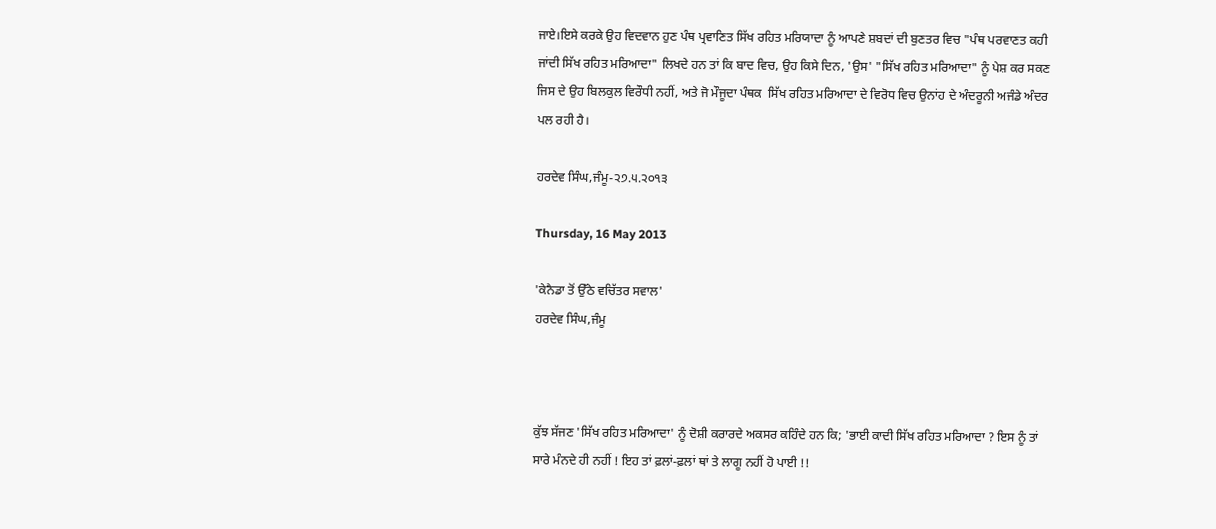ਜਾਏ।ਇਸੇ ਕਰਕੇ ਉਹ ਵਿਦਵਾਨ ਹੁਣ ਪੰਥ ਪ੍ਰਵਾਣਿਤ ਸਿੱਖ ਰਹਿਤ ਮਰਿਯਾਦਾ ਨੂੰ ਆਪਣੇ ਸ਼ਬਦਾਂ ਦੀ ਬੁਣਤਰ ਵਿਚ "ਪੰਥ ਪਰਵਾਣਤ ਕਹੀ ਜਾਂਦੀ ਸਿੱਖ ਰਹਿਤ ਮਰਿਆਦਾ" ਲਿਖਦੇ ਹਨ ਤਾਂ ਕਿ ਬਾਦ ਵਿਚ, ਉਹ ਕਿਸੇ ਦਿਨ, 'ਉਸ' "ਸਿੱਖ ਰਹਿਤ ਮਰਿਆਦਾ" ਨੂੰ ਪੇਸ਼ ਕਰ ਸਕਣ ਜਿਸ ਦੇ ਉਹ ਬਿਲਕੁਲ ਵਿਰੌਧੀ ਨਹੀਂ, ਅਤੇ ਜੋ ਮੌਜੂਦਾ ਪੰਥਕ  ਸਿੱਖ ਰਹਿਤ ਮਰਿਆਦਾ ਦੇ ਵਿਰੋਧ ਵਿਚ ਉਨਾਂਹ ਦੇ ਅੰਦਰੂਨੀ ਅਜੰਡੇ ਅੰਦਰ ਪਲ ਰਹੀ ਹੈ।

ਹਰਦੇਵ ਸਿੰਘ,ਜੰਮੂ-੨੭.੫.੨੦੧੩

Thursday, 16 May 2013

'ਕੇਨੈਡਾ ਤੋਂ ਉੱਠੇ ਵਚਿੱਤਰ ਸਵਾਲ'
ਹਰਦੇਵ ਸਿੰਘ,ਜੰਮੂ



ਕੁੱਝ ਸੱਜਣ 'ਸਿੱਖ ਰਹਿਤ ਮਰਿਆਦਾ' ਨੂੰ ਦੋਸ਼ੀ ਕਰਾਰਦੇ ਅਕਸਰ ਕਹਿੰਦੇ ਹਨ ਕਿ; 'ਭਾਈ ਕਾਦੀ ਸਿੱਖ ਰਹਿਤ ਮਰਿਆਦਾ ? ਇਸ ਨੂੰ ਤਾਂ ਸਾਰੇ ਮੰਨਦੇ ਹੀ ਨਹੀਂ ! ਇਹ ਤਾਂ ਫ਼ਲਾਂ-ਫ਼ਲਾਂ ਥਾਂ ਤੇ ਲਾਗੂ ਨਹੀਂ ਹੋ ਪਾਈ !!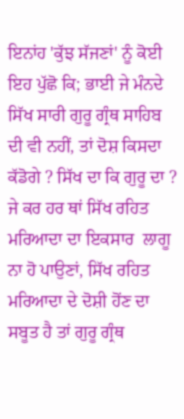ਇਨਾਂਹ 'ਕੁੱਝ ਸੱਜਣਾਂ' ਨੂੰ ਕੋਈ ਇਹ ਪੁੱਛੋ ਕਿ; ਭਾਈ ਜੇ ਮੰਨਦੇ ਸਿੱਖ ਸਾਰੀ ਗੁਰੂ ਗ੍ਰੰਥ ਸਾਹਿਬ ਦੀ ਵੀ ਨਹੀਂ, ਤਾਂ ਦੋਸ਼ ਕਿਸਦਾ ਕੱਡੋਗੇ ? ਸਿੱਖ ਦਾ ਕਿ ਗੁਰੂ ਦਾ ? ਜੇ ਕਰ ਹਰ ਥਾਂ ਸਿੱਖ ਰਹਿਤ ਮਰਿਆਦਾ ਦਾ ਇਕਸਾਰ  ਲਾਗੂ ਨਾ ਹੋ ਪਾਉਣਾਂ, ਸਿੱਖ ਰਹਿਤ ਮਰਿਆਦਾ ਦੇ ਦੋਸ਼ੀ ਹੋਂਣ ਦਾ ਸਬੂਤ ਹੈ ਤਾਂ ਗੁਰੂ ਗ੍ਰੰਥ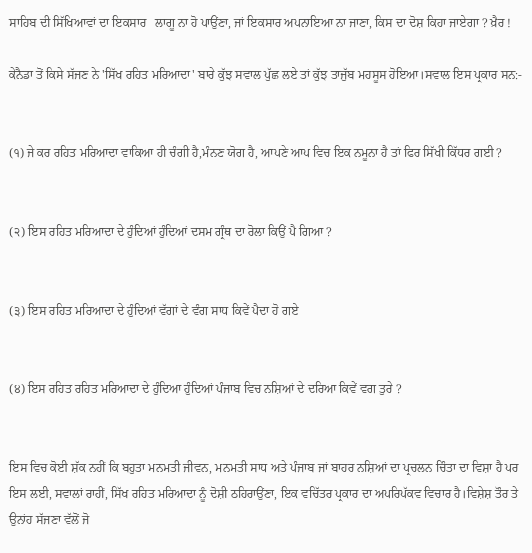ਸਾਹਿਬ ਦੀ ਸਿੱਖਿਆਵਾਂ ਦਾ ਇਕਸਾਰ   ਲਾਗੂ ਨਾ ਹੋ ਪਾਉਂਣਾ, ਜਾਂ ਇਕਸਾਰ ਅਪਨਾਇਆ ਨਾ ਜਾਣਾ, ਕਿਸ ਦਾ ਦੋਸ਼ ਕਿਹਾ ਜਾਏਗਾ ? ਖ਼ੈਰ !

ਕੇਨੈਡਾ ਤੋਂ ਕਿਸੇ ਸੱਜਣ ਨੇ 'ਸਿੱਖ ਰਹਿਤ ਮਰਿਆਦਾ' ਬਾਰੇ ਕੁੱਝ ਸਵਾਲ ਪੁੱਛ ਲਏ ਤਾਂ ਕੁੱਝ ਤਾਜੁੱਬ ਮਹਸੂਸ ਹੋਇਆ।ਸਵਾਲ ਇਸ ਪ੍ਰਕਾਰ ਸਨ:-


(੧) ਜੇ ਕਰ ਰਹਿਤ ਮਰਿਆਦਾ ਵਾਕਿਆ ਹੀ ਚੰਗੀ ਹੈ,ਮੰਨਣ ਯੋਗ ਹੈ, ਆਪਣੇ ਆਪ ਵਿਚ ਇਕ ਨਮੂਨਾ ਹੈ ਤਾਂ ਫਿਰ ਸਿੱਖੀ ਕਿੱਧਰ ਗਈ ?


(੨) ਇਸ ਰਹਿਤ ਮਰਿਆਦਾ ਦੇ ਹੁੰਦਿਆਂ ਹੁੰਦਿਆਂ ਦਸਮ ਗ੍ਰੰਥ ਦਾ ਰੋਲਾ ਕਿਉਂ ਪੈ ਗਿਆ ?


(੩) ਇਸ ਰਹਿਤ ਮਰਿਆਦਾ ਦੇ ਹੁੰਦਿਆਂ ਵੱਗਾਂ ਦੇ ਵੰਗ ਸਾਧ ਕਿਵੇਂ ਪੈਦਾ ਹੋ ਗਏ


(੪) ਇਸ ਰਹਿਤ ਰਹਿਤ ਮਰਿਆਦਾ ਦੇ ਹੁੰਦਿਆ ਹੁੰਦਿਆਂ ਪੰਜਾਬ ਵਿਚ ਨਸ਼ਿਆਂ ਦੇ ਦਰਿਆ ਕਿਵੇਂ ਵਗ ਤੁਰੇ ?


ਇਸ ਵਿਚ ਕੋਈ ਸ਼ੱਕ ਨਹੀਂ ਕਿ ਬਹੁਤਾ ਮਨਮਤੀ ਜੀਵਨ, ਮਨਮਤੀ ਸਾਧ ਅਤੇ ਪੰਜਾਬ ਜਾਂ ਬਾਹਰ ਨਸ਼ਿਆਂ ਦਾ ਪ੍ਰਚਲਨ ਚਿੰਤਾ ਦਾ ਵਿਸ਼ਾ ਹੈ ਪਰ ਇਸ ਲਈ, ਸਵਾਲਾਂ ਰਾਹੀਂ, ਸਿੱਖ ਰਹਿਤ ਮਰਿਆਦਾ ਨੂੰ ਦੋਸ਼ੀ ਠਹਿਰਾਉਂਣਾ, ਇਕ ਵਚਿੱਤਰ ਪ੍ਰਕਾਰ ਦਾ ਅਪਰਿਪੱਕਵ ਵਿਚਾਰ ਹੈ।ਵਿਸ਼ੇਸ਼ ਤੌਰ ਤੇ ਉਨਾਂਹ ਸੱਜਣਾ ਵੱਲੋਂ ਜੋ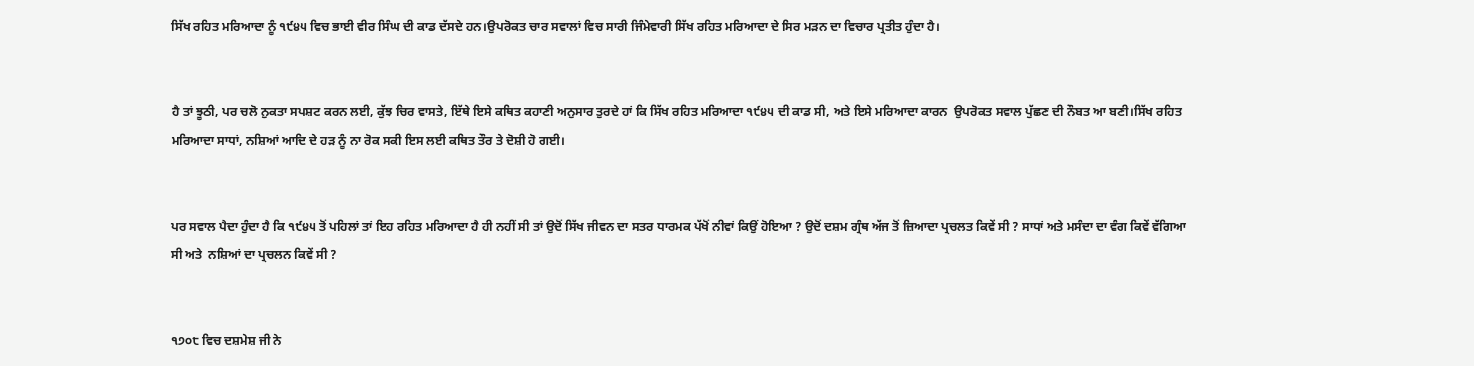ਸਿੱਖ ਰਹਿਤ ਮਰਿਆਦਾ ਨੂੰ ੧੯੪੫ ਵਿਚ ਭਾਈ ਵੀਰ ਸਿੰਘ ਦੀ ਕਾਡ ਦੱਸਦੇ ਹਨ।ਉਪਰੋਕਤ ਚਾਰ ਸਵਾਲਾਂ ਵਿਚ ਸਾਰੀ ਜਿੰਮੇਵਾਰੀ ਸਿੱਖ ਰਹਿਤ ਮਰਿਆਦਾ ਦੇ ਸਿਰ ਮੜਨ ਦਾ ਵਿਚਾਰ ਪ੍ਰਤੀਤ ਹੁੰਦਾ ਹੈ।


ਹੈ ਤਾਂ ਝੂਠੀ, ਪਰ ਚਲੋ ਨੁਕਤਾ ਸਪਸ਼ਟ ਕਰਨ ਲਈ, ਕੁੱਝ ਚਿਰ ਵਾਸਤੇ, ਇੱਥੇ ਇਸੇ ਕਥਿਤ ਕਹਾਣੀ ਅਨੁਸਾਰ ਤੁਰਦੇ ਹਾਂ ਕਿ ਸਿੱਖ ਰਹਿਤ ਮਰਿਆਦਾ ੧੯੪੫ ਦੀ ਕਾਡ ਸੀ, ਅਤੇ ਇਸੇ ਮਰਿਆਦਾ ਕਾਰਨ  ਉਪਰੋਕਤ ਸਵਾਲ ਪੁੱਛਣ ਦੀ ਨੌਬਤ ਆ ਬਣੀ।ਸਿੱਖ ਰਹਿਤ ਮਰਿਆਦਾ ਸਾਧਾਂ, ਨਸ਼ਿਆਂ ਆਦਿ ਦੇ ਹੜ ਨੂੰ ਨਾ ਰੋਕ ਸਕੀ ਇਸ ਲਈ ਕਥਿਤ ਤੌਰ ਤੇ ਦੋਸ਼ੀ ਹੋ ਗਈ।


ਪਰ ਸਵਾਲ ਪੈਦਾ ਹੁੰਦਾ ਹੈ ਕਿ ੧੯੪੫ ਤੋਂ ਪਹਿਲਾਂ ਤਾਂ ਇਹ ਰਹਿਤ ਮਰਿਆਦਾ ਹੈ ਹੀ ਨਹੀਂ ਸੀ ਤਾਂ ਉਦੋਂ ਸਿੱਖ ਜੀਵਨ ਦਾ ਸਤਰ ਧਾਰਮਕ ਪੱਖੋਂ ਨੀਵਾਂ ਕਿਉਂ ਹੋਇਆ ? ਉਦੋਂ ਦਸ਼ਮ ਗ੍ਰੰਥ ਅੱਜ ਤੋਂ ਜ਼ਿਆਦਾ ਪ੍ਰਚਲਤ ਕਿਵੇਂ ਸੀ ? ਸਾਧਾਂ ਅਤੇ ਮਸੰਦਾ ਦਾ ਵੰਗ ਕਿਵੇਂ ਵੱਗਿਆ ਸੀ ਅਤੇ  ਨਸ਼ਿਆਂ ਦਾ ਪ੍ਰਚਲਨ ਕਿਵੇਂ ਸੀ ?


੧੭੦੮ ਵਿਚ ਦਸ਼ਮੇਸ਼ ਜੀ ਨੇ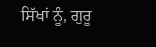ਸਿੱਖਾਂ ਨੂੰ, ਗੁਰੂ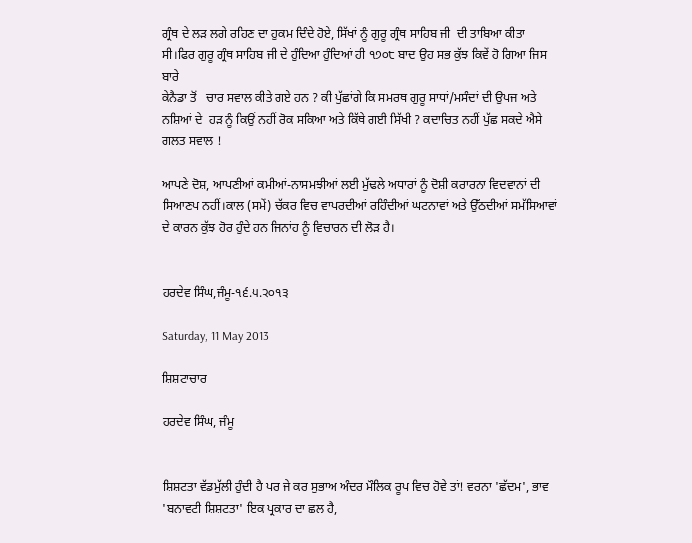ਗ੍ਰੰਥ ਦੇ ਲੜ ਲਗੇ ਰਹਿਣ ਦਾ ਹੁਕਮ ਦਿੰਦੇ ਹੋਏ, ਸਿੱਖਾਂ ਨੂੰ ਗੁਰੂ ਗ੍ਰੰਥ ਸਾਹਿਬ ਜੀ  ਦੀ ਤਾਬਿਆ ਕੀਤਾ ਸੀ।ਫਿਰ ਗੁਰੂ ਗ੍ਰੰਥ ਸਾਹਿਬ ਜੀ ਦੇ ਹੁੰਦਿਆ ਹੁੰਦਿਆਂ ਹੀ ੧੭੦੮ ਬਾਦ ਉਹ ਸਭ ਕੁੱਝ ਕਿਵੇਂ ਹੋ ਗਿਆ ਜਿਸ ਬਾਰੇ
ਕੇਨੈਡਾ ਤੋਂ   ਚਾਰ ਸਵਾਲ ਕੀਤੇ ਗਏ ਹਨ ? ਕੀ ਪੁੱਛਾਂਗੇ ਕਿ ਸਮਰਥ ਗੁਰੂ ਸਾਧਾਂ/ਮਸੰਦਾਂ ਦੀ ਉਪਜ ਅਤੇ ਨਸ਼ਿਆਂ ਦੇ  ਹੜ ਨੂੰ ਕਿਉਂ ਨਹੀਂ ਰੋਕ ਸਕਿਆ ਅਤੇ ਕਿੱਥੇ ਗਈ ਸਿੱਖੀ ? ਕਦਾਚਿਤ ਨਹੀਂ ਪੁੱਛ ਸਕਦੇ ਐਸੇ ਗਲਤ ਸਵਾਲ !

ਆਪਣੇ ਦੋਸ਼, ਆਪਣੀਆਂ ਕਮੀਆਂ-ਨਾਸਮਝੀਆਂ ਲਈ ਮੁੱਢਲੇ ਅਧਾਰਾਂ ਨੂੰ ਦੋਸ਼ੀ ਕਰਾਰਨਾ ਵਿਦਵਾਨਾਂ ਦੀ ਸਿਆਣਪ ਨਹੀਂ।ਕਾਲ (ਸਮੇਂ) ਚੱਕਰ ਵਿਚ ਵਾਪਰਦੀਆਂ ਰਹਿੰਦੀਆਂ ਘਟਨਾਵਾਂ ਅਤੇ ਉੱਠਦੀਆਂ ਸਮੱਸਿਆਵਾਂ ਦੇ ਕਾਰਨ ਕੁੱਝ ਹੋਰ ਹੁੰਦੇ ਹਨ ਜਿਨਾਂਹ ਨੂੰ ਵਿਚਾਰਨ ਦੀ ਲੋੜ ਹੈ।


ਹਰਦੇਵ ਸਿੰਘ,ਜੰਮੂ-੧੬.੫.੨੦੧੩

Saturday, 11 May 2013

ਸ਼ਿਸ਼ਟਾਚਾਰ

ਹਰਦੇਵ ਸਿੰਘ, ਜੰਮੂ


ਸ਼ਿਸ਼ਟਤਾ ਵੱਡਮੁੱਲੀ ਹੁੰਦੀ ਹੈ ਪਰ ਜੇ ਕਰ ਸੁਭਾਅ ਅੰਦਰ ਮੌਲਿਕ ਰੂਪ ਵਿਚ ਹੋਵੇ ਤਾਂ! ਵਰਨਾ 'ਛੱਦਮ', ਭਾਵ 'ਬਨਾਵਟੀ ਸ਼ਿਸ਼ਟਤਾ' ਇਕ ਪ੍ਰਕਾਰ ਦਾ ਛਲ ਹੈ,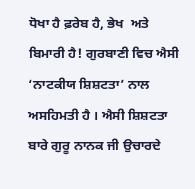ਧੋਖਾ ਹੈ ਫ਼ਰੇਬ ਹੈ, ਭੇਖ  ਅਤੇ ਬਿਮਾਰੀ ਹੈ! ਗੁਰਬਾਣੀ ਵਿਚ ਐਸੀ ‘ਨਾਟਕੀਯ ਸ਼ਿਸ਼ਟਤਾ’ ਨਾਲ ਅਸਹਿਮਤੀ ਹੈ । ਐਸੀ ਸ਼ਿਸ਼ਟਤਾ ਬਾਰੇ ਗੁਰੂ ਨਾਨਕ ਜੀ ਉਚਾਰਦੇ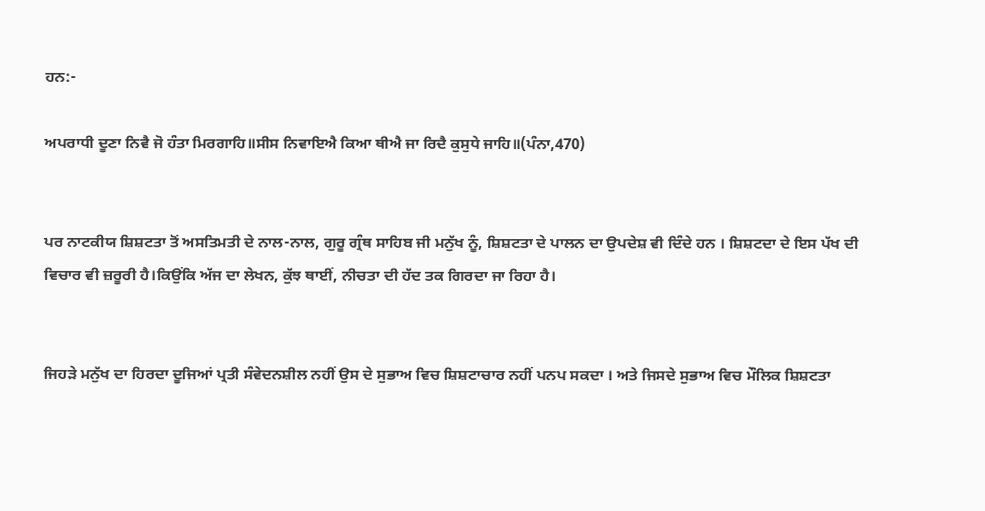ਹਨ:-

ਅਪਰਾਧੀ ਦੂਣਾ ਨਿਵੈ ਜੋ ਹੰਤਾ ਮਿਰਗਾਹਿ॥ਸੀਸ ਨਿਵਾਇਐ ਕਿਆ ਥੀਐ ਜਾ ਰਿਦੈ ਕੁਸੁਧੇ ਜਾਹਿ॥(ਪੰਨਾ,470)


ਪਰ ਨਾਟਕੀਯ ਸ਼ਿਸ਼ਟਤਾ ਤੋਂ ਅਸਤਿਮਤੀ ਦੇ ਨਾਲ-ਨਾਲ, ਗੁਰੂ ਗ੍ਰੰਥ ਸਾਹਿਬ ਜੀ ਮਨੁੱਖ ਨੂੰ, ਸ਼ਿਸ਼ਟਤਾ ਦੇ ਪਾਲਨ ਦਾ ਉਪਦੇਸ਼ ਵੀ ਦਿੰਦੇ ਹਨ । ਸ਼ਿਸ਼ਟਦਾ ਦੇ ਇਸ ਪੱਖ ਦੀ ਵਿਚਾਰ ਵੀ ਜ਼ਰੂਰੀ ਹੈ।ਕਿਉਂਕਿ ਅੱਜ ਦਾ ਲੇਖਨ, ਕੁੱਝ ਥਾਈਂ, ਨੀਚਤਾ ਦੀ ਹੱਦ ਤਕ ਗਿਰਦਾ ਜਾ ਰਿਹਾ ਹੈ।


ਜਿਹੜੇ ਮਨੁੱਖ ਦਾ ਹਿਰਦਾ ਦੂਜਿਆਂ ਪ੍ਰਤੀ ਸੰਵੇਦਨਸ਼ੀਲ ਨਹੀਂ ਉਸ ਦੇ ਸੁਭਾਅ ਵਿਚ ਸ਼ਿਸ਼ਟਾਚਾਰ ਨਹੀਂ ਪਨਪ ਸਕਦਾ । ਅਤੇ ਜਿਸਦੇ ਸੁਭਾਅ ਵਿਚ ਮੌਲਿਕ ਸ਼ਿਸ਼ਟਤਾ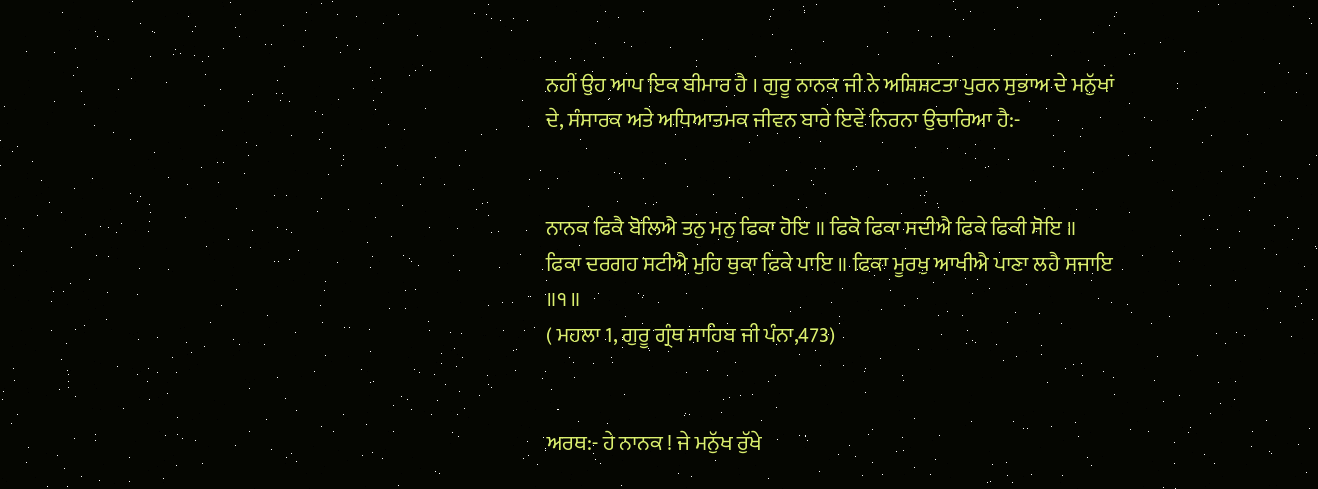ਨਹੀਂ ਉਹ ਆਪ ਇਕ ਬੀਮਾਰ ਹੈ । ਗੁਰੂ ਨਾਨਕ ਜੀ ਨੇ ਅਸ਼ਿਸ਼ਟਤਾ ਪੁਰਨ ਸੁਭਾਅ ਦੇ ਮਨੁੱਖਾਂ ਦੇ, ਸੰਸਾਰਕ ਅਤੇ ਅਧਿਆਤਮਕ ਜੀਵਨ ਬਾਰੇ ਇਵੇਂ ਨਿਰਨਾ ਉਚਾਰਿਆ ਹੈ:-


ਨਾਨਕ ਫਿਕੈ ਬੋਲਿਐ ਤਨੁ ਮਨੁ ਫਿਕਾ ਹੋਇ ॥ ਫਿਕੋ ਫਿਕਾ ਸਦੀਐ ਫਿਕੇ ਫਿਕੀ ਸੋਇ ॥
ਫਿਕਾ ਦਰਗਹ ਸਟੀਐ ਮੁਹਿ ਥੁਕਾ ਫਿਕੇ ਪਾਇ ॥ ਫਿਕਾ ਮੂਰਖੁ ਆਖੀਐ ਪਾਣਾ ਲਹੈ ਸਜਾਇ ॥੧॥
( ਮਹਲਾ 1, ਗੁਰੂ ਗ੍ਰੰਥ ਸਾਹਿਬ ਜੀ ਪੰਨਾ,473)


ਅਰਥ:- ਹੇ ਨਾਨਕ ! ਜੇ ਮਨੁੱਖ ਰੁੱਖੇ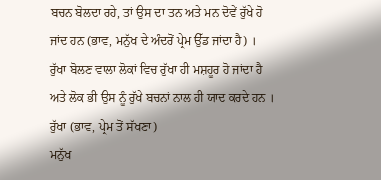ਬਚਨ ਬੋਲਦਾ ਰਹੇ, ਤਾਂ ਉਸ ਦਾ ਤਨ ਅਤੇ ਮਨ ਦੋਵੇਂ ਰੁੱਖੇ ਹੋ ਜਾਂਦ ਹਨ (ਭਾਵ, ਮਨੁੱਖ ਦੇ ਅੰਦਰੋਂ ਪ੍ਰੇਮ ਉੱਡ ਜਾਂਦਾ ਹੈ) ।  ਰੁੱਖਾ ਬੋਲਣ ਵਾਲਾ ਲੋਕਾਂ ਵਿਚ ਰੁੱਖਾ ਹੀ ਮਸ਼ਹੂਰ ਹੋ ਜਾਂਦਾ ਹੈ ਅਤੇ ਲੋਕ ਭੀ ਉਸ ਨੂੰ ਰੁੱਖੇ ਬਚਨਾਂ ਨਾਲ ਹੀ ਯਾਦ ਕਰਦੇ ਹਨ । ਰੁੱਖਾ (ਭਾਵ, ਪ੍ਰੇਮ ਤੋਂ ਸੱਖਣਾ)
ਮਨੁੱਖ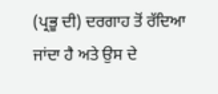(ਪ੍ਰਭੂ ਦੀ) ਦਰਗਾਹ ਤੋਂ ਰੱਦਿਆ ਜਾਂਦਾ ਹੈ ਅਤੇ ਉਸ ਦੇ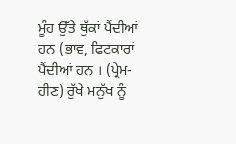ਮੂੰਹ ਉੱਤੇ ਥੁੱਕਾਂ ਪੈਂਦੀਆਂ ਹਨ (ਭਾਵ, ਫਿਟਕਾਰਾਂ ਪੈਂਦੀਆਂ ਹਨ । (ਪ੍ਰੇਮ-ਹੀਣ) ਰੁੱਖੇ ਮਨੁੱਖ ਨੂੰ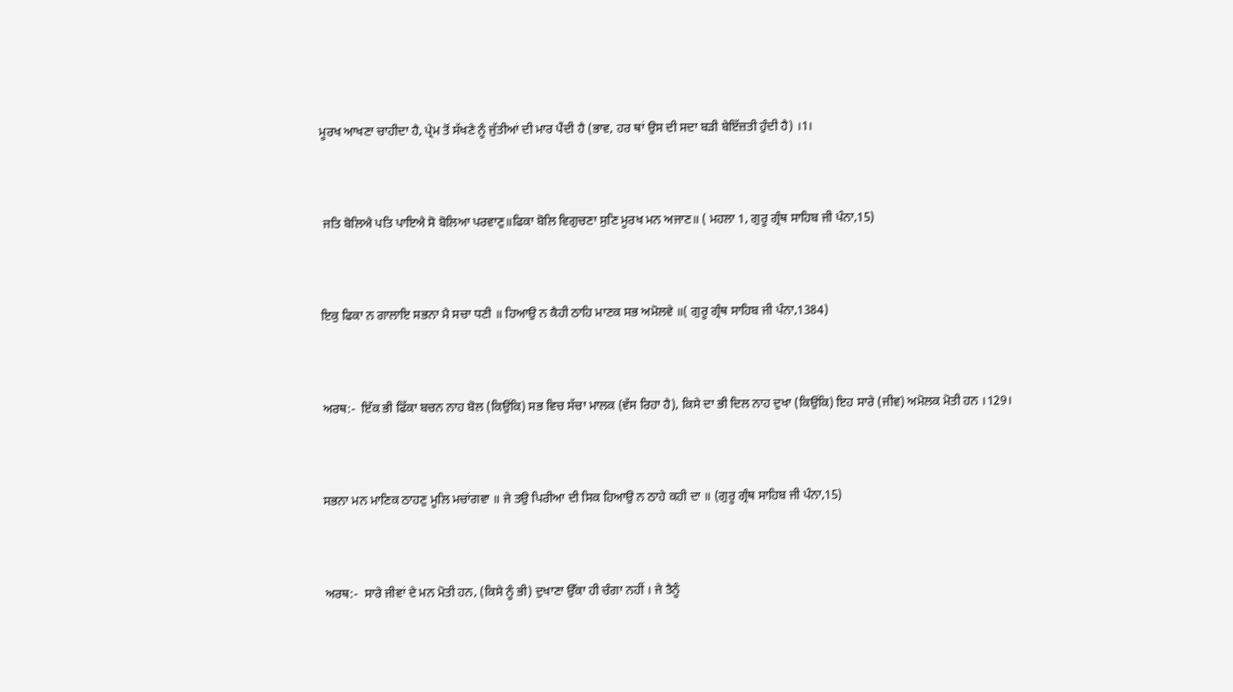ਮੂਰਖ ਆਖਣਾ ਚਾਹੀਦਾ ਹੈ, ਪ੍ਰੇਮ ਤੋਂ ਸੱਖਣੇ ਨੂੰ ਜੁੱਤੀਆਂ ਦੀ ਮਾਰ ਪੈਂਦੀ ਹੈ (ਭਾਵ, ਹਰ ਥਾਂ ਉਸ ਦੀ ਸਦਾ ਬੜੀ ਬੇਇੱਜ਼ਤੀ ਹੁੰਦੀ ਹੈ) ।1।


 ਜਤਿ ਬੋਲਿਐ ਪਤਿ ਪਾਇਐ ਸੋ ਬੋਲਿਆ ਪਰਵਾਣੁ॥ਫਿਕਾ ਬੋਲਿ ਵਿਗੁਚਣਾ ਸੁਣਿ ਮੂਰਖ ਮਨ ਅਜਾਣ॥ ( ਮਹਲਾ 1, ਗੁਰੂ ਗ੍ਰੰਥ ਸਾਹਿਬ ਜੀ ਪੰਨਾ,15)


ਇਕੁ ਫਿਕਾ ਨ ਗਾਲਾਇ ਸਭਨਾ ਮੈ ਸਚਾ ਧਣੀ ॥ ਹਿਆਉ ਨ ਕੈਹੀ ਠਾਹਿ ਮਾਣਕ ਸਭ ਅਮੋਲਵੇ ॥( ਗੁਰੂ ਗ੍ਰੰਥ ਸਾਹਿਬ ਜੀ ਪੰਨਾ,1384)


ਅਰਥ:-  ਇੱਕ ਭੀ ਫਿੱਕਾ ਬਚਨ ਨਾਹ ਬੋਲ (ਕਿਉਂਕਿ) ਸਭ ਵਿਚ ਸੱਚਾ ਮਾਲਕ (ਵੱਸ ਰਿਹਾ ਹੈ), ਕਿਸੇ ਦਾ ਭੀ ਦਿਲ ਨਾਹ ਦੁਖਾ (ਕਿਉਂਕਿ) ਇਹ ਸਾਰੇ (ਜੀਵ) ਅਮੋਲਕ ਮੋਤੀ ਹਨ ।129।


ਸਭਨਾ ਮਨ ਮਾਣਿਕ ਠਾਹਣੁ ਮੂਲਿ ਮਚਾਂਗਵਾ ॥ ਜੇ ਤਉ ਪਿਰੀਆ ਦੀ ਸਿਕ ਹਿਆਉ ਨ ਠਾਹੇ ਕਹੀ ਦਾ ॥ (ਗੁਰੂ ਗ੍ਰੰਥ ਸਾਹਿਬ ਜੀ ਪੰਨਾ,15)


ਅਰਥ:-  ਸਾਰੇ ਜੀਵਾਂ ਦੇ ਮਨ ਮੋਤੀ ਹਨ, (ਕਿਸੇ ਨੂੰ ਭੀ) ਦੁਖਾਣਾ ਉੱਕਾ ਹੀ ਚੰਗਾ ਨਹੀਂ । ਜੇ ਤੈਨੂੰ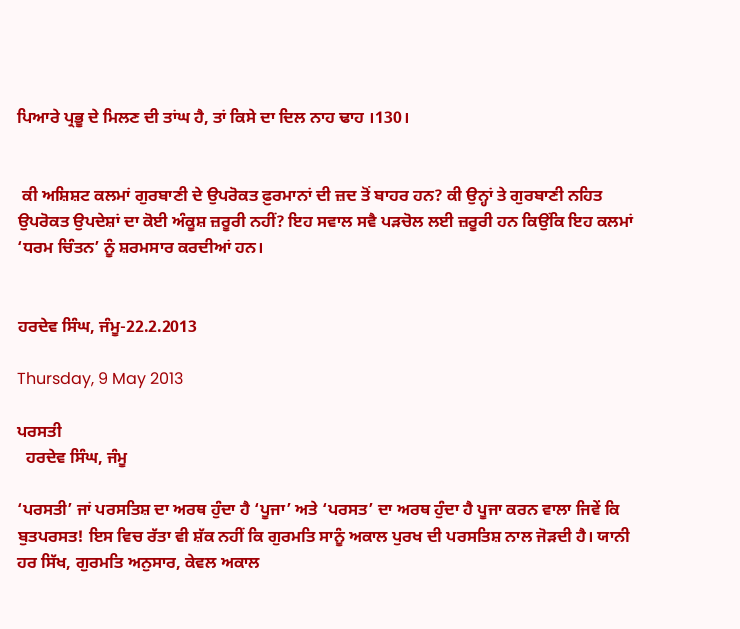ਪਿਆਰੇ ਪ੍ਰਭੂ ਦੇ ਮਿਲਣ ਦੀ ਤਾਂਘ ਹੈ, ਤਾਂ ਕਿਸੇ ਦਾ ਦਿਲ ਨਾਹ ਢਾਹ ।130।


 ਕੀ ਅਸ਼ਿਸ਼ਟ ਕਲਮਾਂ ਗੁਰਬਾਣੀ ਦੇ ਉਪਰੋਕਤ ਫ਼ੁਰਮਾਨਾਂ ਦੀ ਜ਼ਦ ਤੋਂ ਬਾਹਰ ਹਨ? ਕੀ ਉਨ੍ਹਾਂ ਤੇ ਗੁਰਬਾਣੀ ਨਹਿਤ ਉਪਰੋਕਤ ਉਪਦੇਸ਼ਾਂ ਦਾ ਕੋਈ ਅੰਕੂਸ਼ ਜ਼ਰੂਰੀ ਨਹੀਂ? ਇਹ ਸਵਾਲ ਸਵੈ ਪੜਚੋਲ ਲਈ ਜ਼ਰੂਰੀ ਹਨ ਕਿਉਂਕਿ ਇਹ ਕਲਮਾਂ ‘ਧਰਮ ਚਿੰਤਨ’ ਨੂੰ ਸ਼ਰਮਸਾਰ ਕਰਦੀਆਂ ਹਨ।


ਹਰਦੇਵ ਸਿੰਘ, ਜੰਮੂ-22.2.2013

Thursday, 9 May 2013

ਪਰਸਤੀ
  ਹਰਦੇਵ ਸਿੰਘ, ਜੰਮੂ

‘ਪਰਸਤੀ’ ਜਾਂ ਪਰਸਤਿਸ਼ ਦਾ ਅਰਥ ਹੁੰਦਾ ਹੈ ‘ਪੂਜਾ’ ਅਤੇ ‘ਪਰਸਤ’ ਦਾ ਅਰਥ ਹੁੰਦਾ ਹੈ ਪੂਜਾ ਕਰਨ ਵਾਲਾ ਜਿਵੇਂ ਕਿ ਬੁਤਪਰਸਤ! ਇਸ ਵਿਚ ਰੱਤਾ ਵੀ ਸ਼ੱਕ ਨਹੀਂ ਕਿ ਗੁਰਮਤਿ ਸਾਨੂੰ ਅਕਾਲ ਪੁਰਖ ਦੀ ਪਰਸਤਿਸ਼ ਨਾਲ ਜੋੜਦੀ ਹੈ। ਯਾਨੀ ਹਰ ਸਿੱਖ, ਗੁਰਮਤਿ ਅਨੁਸਾਰ, ਕੇਵਲ ਅਕਾਲ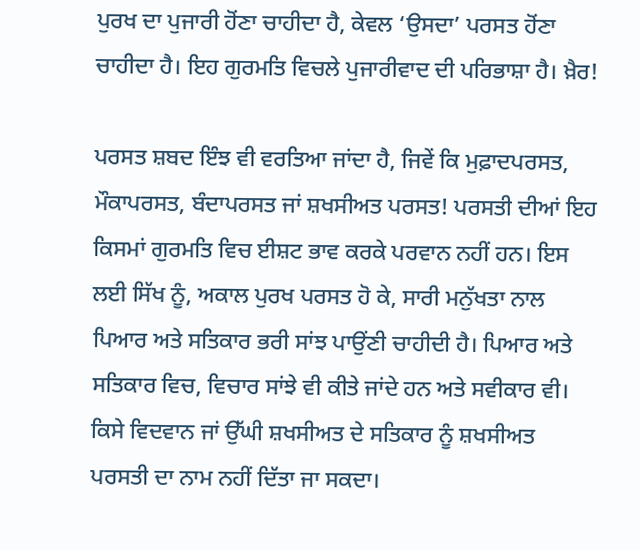ਪੁਰਖ ਦਾ ਪੁਜਾਰੀ ਹੋਂਣਾ ਚਾਹੀਦਾ ਹੈ, ਕੇਵਲ ‘ਉਸਦਾ’ ਪਰਸਤ ਹੋਂਣਾ ਚਾਹੀਦਾ ਹੈ। ਇਹ ਗੁਰਮਤਿ ਵਿਚਲੇ ਪੁਜਾਰੀਵਾਦ ਦੀ ਪਰਿਭਾਸ਼ਾ ਹੈ। ਖ਼ੈਰ!

ਪਰਸਤ ਸ਼ਬਦ ਇੰਝ ਵੀ ਵਰਤਿਆ ਜਾਂਦਾ ਹੈ, ਜਿਵੇਂ ਕਿ ਮੁਫ਼ਾਦਪਰਸਤ, ਮੌਕਾਪਰਸਤ, ਬੰਦਾਪਰਸਤ ਜਾਂ ਸ਼ਖਸੀਅਤ ਪਰਸਤ! ਪਰਸਤੀ ਦੀਆਂ ਇਹ ਕਿਸਮਾਂ ਗੁਰਮਤਿ ਵਿਚ ਈਸ਼ਟ ਭਾਵ ਕਰਕੇ ਪਰਵਾਨ ਨਹੀਂ ਹਨ। ਇਸ ਲਈ ਸਿੱਖ ਨੂੰ, ਅਕਾਲ ਪੁਰਖ ਪਰਸਤ ਹੋ ਕੇ, ਸਾਰੀ ਮਨੁੱਖਤਾ ਨਾਲ ਪਿਆਰ ਅਤੇ ਸਤਿਕਾਰ ਭਰੀ ਸਾਂਝ ਪਾਉਂਣੀ ਚਾਹੀਦੀ ਹੈ। ਪਿਆਰ ਅਤੇ ਸਤਿਕਾਰ ਵਿਚ, ਵਿਚਾਰ ਸਾਂਝੇ ਵੀ ਕੀਤੇ ਜਾਂਦੇ ਹਨ ਅਤੇ ਸਵੀਕਾਰ ਵੀ। ਕਿਸੇ ਵਿਦਵਾਨ ਜਾਂ ਉੱਘੀ ਸ਼ਖਸੀਅਤ ਦੇ ਸਤਿਕਾਰ ਨੂੰ ਸ਼ਖਸੀਅਤ ਪਰਸਤੀ ਦਾ ਨਾਮ ਨਹੀਂ ਦਿੱਤਾ ਜਾ ਸਕਦਾ।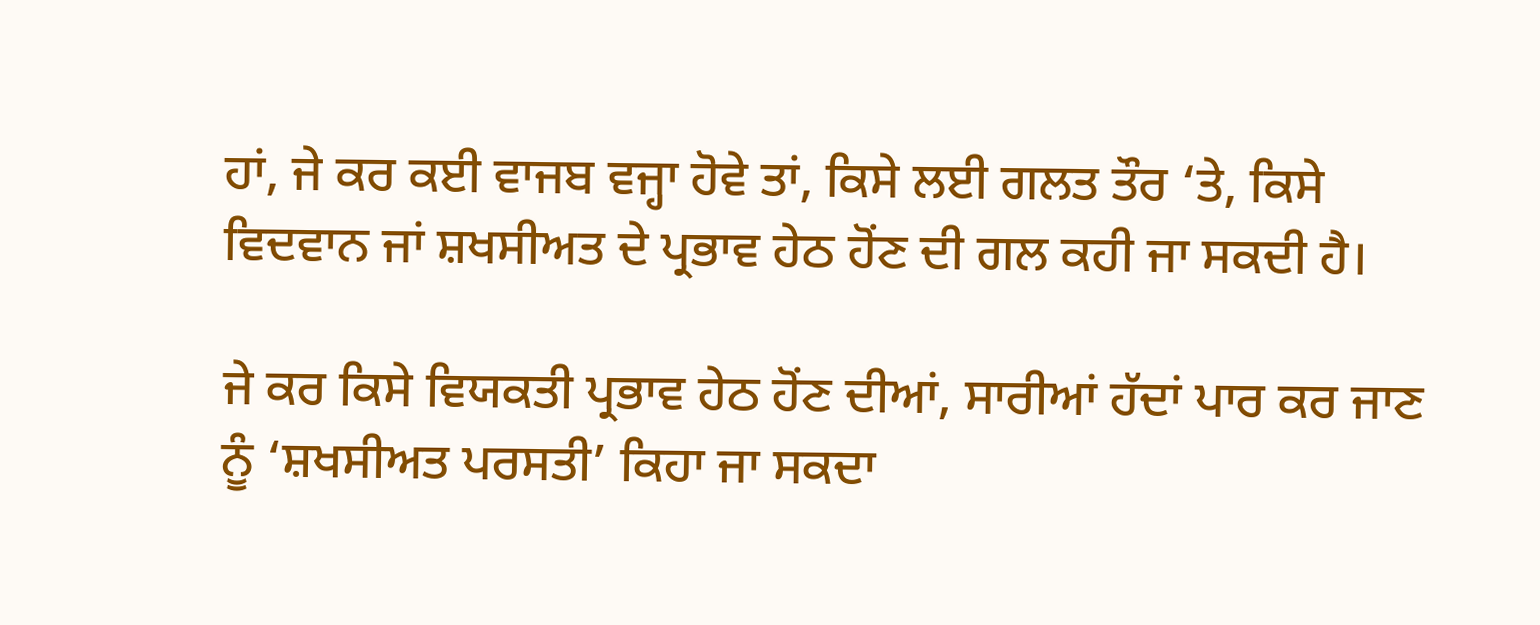ਹਾਂ, ਜੇ ਕਰ ਕਈ ਵਾਜਬ ਵਜ੍ਹਾ ਹੋਵੇ ਤਾਂ, ਕਿਸੇ ਲਈ ਗਲਤ ਤੌਰ ‘ਤੇ, ਕਿਸੇ ਵਿਦਵਾਨ ਜਾਂ ਸ਼ਖਸੀਅਤ ਦੇ ਪ੍ਰਭਾਵ ਹੇਠ ਹੋਂਣ ਦੀ ਗਲ ਕਹੀ ਜਾ ਸਕਦੀ ਹੈ।

ਜੇ ਕਰ ਕਿਸੇ ਵਿਯਕਤੀ ਪ੍ਰਭਾਵ ਹੇਠ ਹੋਂਣ ਦੀਆਂ, ਸਾਰੀਆਂ ਹੱਦਾਂ ਪਾਰ ਕਰ ਜਾਣ ਨੂੰ ‘ਸ਼ਖਸੀਅਤ ਪਰਸਤੀ’ ਕਿਹਾ ਜਾ ਸਕਦਾ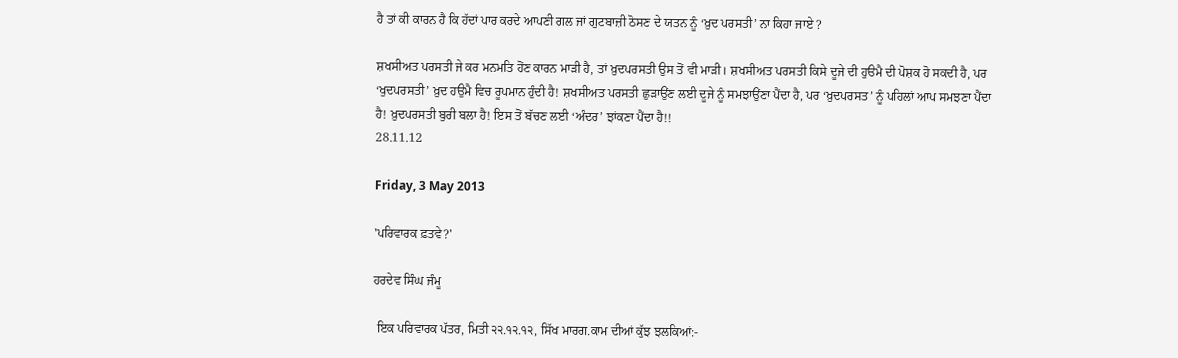ਹੈ ਤਾਂ ਕੀ ਕਾਰਨ ਹੈ ਕਿ ਹੱਦਾਂ ਪਾਰ ਕਰਦੇ ਆਪਣੀ ਗਲ ਜਾਂ ਗੁਟਬਾਜ਼ੀ ਠੋਸਣ ਦੇ ਯਤਨ ਨੂੰ ‘ਖ਼ੁਦ ਪਰਸਤੀ’ ਨਾ ਕਿਹਾ ਜਾਏ ?

ਸ਼ਖਸੀਅਤ ਪਰਸਤੀ ਜੇ ਕਰ ਮਨਮਤਿ ਹੋਂਣ ਕਾਰਨ ਮਾੜੀ ਹੈ, ਤਾਂ ਖ਼ੁਦਪਰਸਤੀ ਉਸ ਤੋਂ ਵੀ ਮਾੜੀ। ਸ਼ਖਸੀਅਤ ਪਰਸਤੀ ਕਿਸੇ ਦੂਜੇ ਦੀ ਹੁੳਮੈ ਦੀ ਪੋਸ਼ਕ ਹੋ ਸਕਦੀ ਹੈ, ਪਰ ‘ਖੁਦਪਰਸਤੀ’ ਖ਼ੁਦ ਹਉਮੈ ਵਿਚ ਰੂਪਮਾਨ ਹੁੰਦੀ ਹੈ! ਸ਼ਖਸੀਅਤ ਪਰਸਤੀ ਛੁੜਾਉਂਣ ਲਈ ਦੂਜੇ ਨੂੰ ਸਮਝਾਉਂਣਾ ਪੈਂਦਾ ਹੈ, ਪਰ ‘ਖ਼ੁਦਪਰਸਤ’ ਨੂੰ ਪਹਿਲਾਂ ਆਪ ਸਮਝਣਾ ਪੈਂਦਾ ਹੈ! ਖ਼ੁਦਪਰਸਤੀ ਬੁਰੀ ਬਲਾ ਹੈ! ਇਸ ਤੋਂ ਬੱਚਣ ਲਈ ‘ਅੰਦਰ’ ਝਾਂਕਣਾ ਪੈਂਦਾ ਹੈ!!
28.11.12

Friday, 3 May 2013

'ਪਰਿਵਾਰਕ ਫ਼ਤਵੇ?'

ਹਰਦੇਵ ਸਿੰਘ ਜੰਮੂ

 ਇਕ ਪਰਿਵਾਰਕ ਪੱਤਰ, ਮਿਤੀ ੨੨.੧੨.੧੨, ਸਿੱਖ ਮਾਰਗ.ਕਾਮ ਦੀਆਂ ਕੁੱਝ ਝਲਕਿਆਂ:-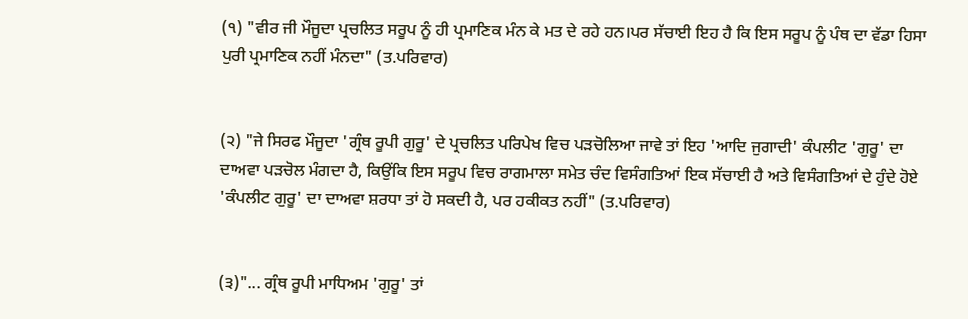(੧) "ਵੀਰ ਜੀ ਮੌਜੂਦਾ ਪ੍ਰਚਲਿਤ ਸਰੂਪ ਨੂੰ ਹੀ ਪ੍ਰਮਾਣਿਕ ਮੰਨ ਕੇ ਮਤ ਦੇ ਰਹੇ ਹਨ।ਪਰ ਸੱਚਾਈ ਇਹ ਹੈ ਕਿ ਇਸ ਸਰੂਪ ਨੂੰ ਪੰਥ ਦਾ ਵੱਡਾ ਹਿਸਾ ਪੁਰੀ ਪ੍ਰਮਾਣਿਕ ਨਹੀਂ ਮੰਨਦਾ" (ਤ.ਪਰਿਵਾਰ)


(੨) "ਜੇ ਸਿਰਫ ਮੌਜੂਦਾ 'ਗ੍ਰੰਥ ਰੂਪੀ ਗੁਰੂ' ਦੇ ਪ੍ਰਚਲਿਤ ਪਰਿਪੇਖ ਵਿਚ ਪੜਚੋਲਿਆ ਜਾਵੇ ਤਾਂ ਇਹ 'ਆਦਿ ਜੁਗਾਦੀ' ਕੰਪਲੀਟ 'ਗੁਰੂ' ਦਾ ਦਾਅਵਾ ਪੜਚੋਲ ਮੰਗਦਾ ਹੈ, ਕਿਉਂਕਿ ਇਸ ਸਰੂਪ ਵਿਚ ਰਾਗਮਾਲਾ ਸਮੇਤ ਚੰਦ ਵਿਸੰਗਤਿਆਂ ਇਕ ਸੱਚਾਈ ਹੈ ਅਤੇ ਵਿਸੰਗਤਿਆਂ ਦੇ ਹੁੰਦੇ ਹੋਏ 'ਕੰਪਲੀਟ ਗੁਰੂ' ਦਾ ਦਾਅਵਾ ਸ਼ਰਧਾ ਤਾਂ ਹੋ ਸਕਦੀ ਹੈ, ਪਰ ਹਕੀਕਤ ਨਹੀਂ" (ਤ.ਪਰਿਵਾਰ)


(੩)"... ਗ੍ਰੰਥ ਰੂਪੀ ਮਾਧਿਅਮ 'ਗੁਰੂ' ਤਾਂ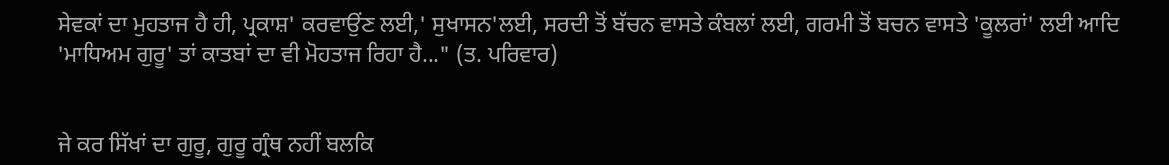ਸੇਵਕਾਂ ਦਾ ਮੁਹਤਾਜ ਹੈ ਹੀ, ਪ੍ਰਕਾਸ਼' ਕਰਵਾਉਂਣ ਲਈ,' ਸੁਖਾਸਨ'ਲਈ, ਸਰਦੀ ਤੋਂ ਬੱਚਨ ਵਾਸਤੇ ਕੰਬਲਾਂ ਲਈ, ਗਰਮੀ ਤੋਂ ਬਚਨ ਵਾਸਤੇ 'ਕੂਲਰਾਂ' ਲਈ ਆਦਿ 'ਮਾਧਿਅਮ ਗੁਰੂ' ਤਾਂ ਕਾਤਬਾਂ ਦਾ ਵੀ ਮੋਹਤਾਜ ਰਿਹਾ ਹੈ..." (ਤ. ਪਰਿਵਾਰ)


ਜੇ ਕਰ ਸਿੱਖਾਂ ਦਾ ਗੁਰੂ, ਗੁਰੂ ਗ੍ਰੰਥ ਨਹੀਂ ਬਲਕਿ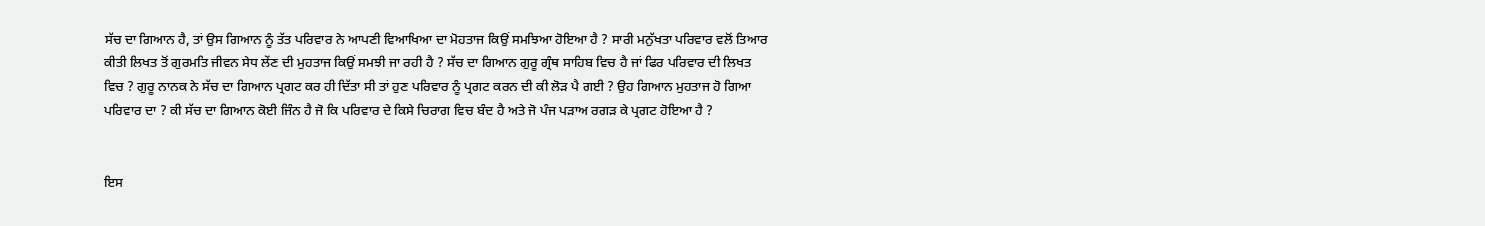ਸੱਚ ਦਾ ਗਿਆਨ ਹੈ, ਤਾਂ ਉਸ ਗਿਆਨ ਨੂੰ ਤੱਤ ਪਰਿਵਾਰ ਨੇ ਆਪਣੀ ਵਿਆਖਿਆ ਦਾ ਮੋਹਤਾਜ ਕਿਉਂ ਸਮਝਿਆ ਹੋਇਆ ਹੈ ? ਸਾਰੀ ਮਨੁੱਖਤਾ ਪਰਿਵਾਰ ਵਲੋਂ ਤਿਆਰ ਕੀਤੀ ਲਿਖਤ ਤੋਂ ਗੁਰਮਤਿ ਜੀਵਨ ਸੇਧ ਲੇਂਣ ਦੀ ਮੁਹਤਾਜ ਕਿਉਂ ਸਮਝੀ ਜਾ ਰਹੀ ਹੈ ? ਸੱਚ ਦਾ ਗਿਆਨ ਗੁਰੂ ਗ੍ਰੰਥ ਸਾਹਿਬ ਵਿਚ ਹੈ ਜਾਂ ਫਿਰ ਪਰਿਵਾਰ ਦੀ ਲਿਖਤ ਵਿਚ ? ਗੁਰੂ ਨਾਨਕ ਨੇ ਸੱਚ ਦਾ ਗਿਆਨ ਪ੍ਰਗਟ ਕਰ ਹੀ ਦਿੱਤਾ ਸੀ ਤਾਂ ਹੁਣ ਪਰਿਵਾਰ ਨੂੰ ਪ੍ਰਗਟ ਕਰਨ ਦੀ ਕੀ ਲੋੜ ਪੈ ਗਈ ? ਉਹ ਗਿਆਨ ਮੁਹਤਾਜ ਹੋ ਗਿਆ ਪਰਿਵਾਰ ਦਾ ? ਕੀ ਸੱਚ ਦਾ ਗਿਆਨ ਕੋਈ ਜਿੰਨ ਹੈ ਜੋ ਕਿ ਪਰਿਵਾਰ ਦੇ ਕਿਸੇ ਚਿਰਾਗ ਵਿਚ ਬੰਦ ਹੈ ਅਤੇ ਜੋ ਪੰਜ ਪੜਾਅ ਰਗੜ ਕੇ ਪ੍ਰਗਟ ਹੋਇਆ ਹੈ ?


ਇਸ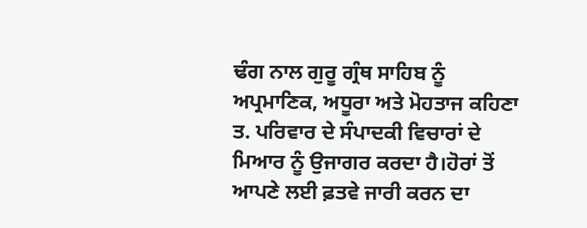ਢੰਗ ਨਾਲ ਗੁਰੂ ਗ੍ਰੰਥ ਸਾਹਿਬ ਨੂੰ ਅਪ੍ਰਮਾਣਿਕ, ਅਧੂਰਾ ਅਤੇ ਮੋਹਤਾਜ ਕਹਿਣਾ ਤ. ਪਰਿਵਾਰ ਦੇ ਸੰਪਾਦਕੀ ਵਿਚਾਰਾਂ ਦੇ ਮਿਆਰ ਨੂੰ ਉਜਾਗਰ ਕਰਦਾ ਹੈ।ਹੋਰਾਂ ਤੋਂ ਆਪਣੇ ਲਈ ਫ਼ਤਵੇ ਜਾਰੀ ਕਰਨ ਦਾ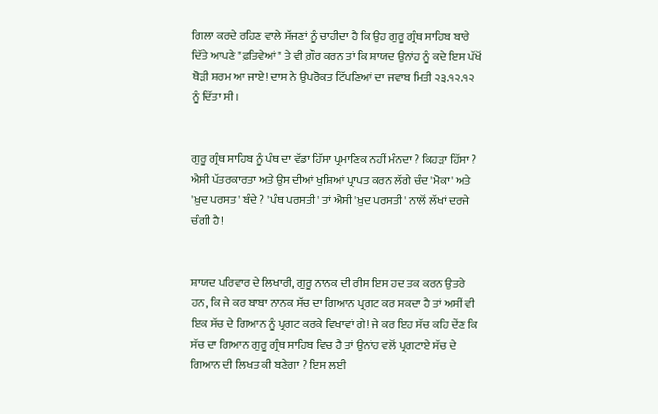ਗਿਲਾ ਕਰਦੇ ਰਹਿਣ ਵਾਲੇ ਸੱਜਣਾਂ ਨੂੰ ਚਾਹੀਦਾ ਹੈ ਕਿ ਉਹ ਗੁਰੂ ਗ੍ਰੰਥ ਸਾਹਿਬ ਬਾਰੇ ਦਿੱਤੇ ਆਪਣੇ "ਫ਼ਤਿਵੇਆਂ" ਤੇ ਵੀ ਗ਼ੌਰ ਕਰਨ ਤਾਂ ਕਿ ਸ਼ਾਯਦ ਉਨਾਂਹ ਨੂੰ ਕਦੇ ਇਸ ਪੱਖੋਂ ਥੋੜੀ ਸ਼ਰਮ ਆ ਜਾਏ! ਦਾਸ ਨੇ ਉਪਰੋਕਤ ਟਿੱਪਣਿਆਂ ਦਾ ਜਵਾਬ ਮਿਤੀ ੨੩.੧੨.੧੨ ਨੂੰ ਦਿੱਤਾ ਸੀ।


ਗੁਰੂ ਗ੍ਰੰਥ ਸਾਹਿਬ ਨੂੰ ਪੰਥ ਦਾ ਵੱਡਾ ਹਿੱਸਾ ਪ੍ਰਮਾਣਿਕ ਨਹੀਂ ਮੰਨਦਾ ? ਕਿਹੜਾ ਹਿੱਸਾ ? ਐਸੀ ਪੱਤਰਕਾਰਤਾ ਅਤੇ ਉਸ ਦੀਆਂ ਖੁਸ਼ਿਆਂ ਪ੍ਰਾਪਤ ਕਰਨ ਲੱਗੇ ਚੰਦ 'ਮੋਕਾ' ਅਤੇ 'ਖ਼ੁਦ ਪਰਸਤ' ਬੰਦੇ ? 'ਪੰਥ ਪਰਸਤੀ' ਤਾਂ ਐਸੀ 'ਖ਼ੁਦ ਪਰਸਤੀ' ਨਾਲੋਂ ਲੱਖਾਂ ਦਰਜੇ ਚੰਗੀ ਹੈ!


ਸ਼ਾਯਦ ਪਰਿਵਾਰ ਦੇ ਲਿਖਾਰੀ, ਗੁਰੂ ਨਾਨਕ ਦੀ ਰੀਸ ਇਸ ਹਦ ਤਕ ਕਰਨ ਉਤਰੇ ਹਨ, ਕਿ ਜੇ ਕਰ ਬਾਬਾ ਨਾਨਕ ਸੱਚ ਦਾ ਗਿਆਨ ਪ੍ਰਗਟ ਕਰ ਸਕਦਾ ਹੈ ਤਾਂ ਅਸੀਂ ਵੀ
ਇਕ ਸੱਚ ਦੇ ਗਿਆਨ ਨੂੰ ਪ੍ਰਗਟ ਕਰਕੇ ਵਿਖਾਵਾਂ ਗੇ! ਜੇ ਕਰ ਇਹ ਸੱਚ ਕਹਿ ਦੇਂਣ ਕਿ ਸੱਚ ਦਾ ਗਿਆਨ ਗੁਰੂ ਗ੍ਰੰਥ ਸਾਹਿਬ ਵਿਚ ਹੈ ਤਾਂ ਉਨਾਂਹ ਵਲੋਂ ਪ੍ਰਗਟਾਏ ਸੱਚ ਦੇ ਗਿਆਨ ਦੀ ਲਿਖਤ ਕੀ ਬਣੇਗਾ ? ਇਸ ਲਈ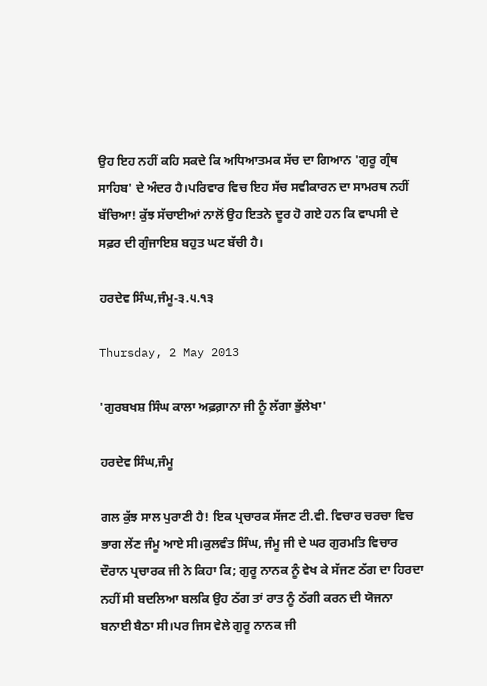ਉਹ ਇਹ ਨਹੀਂ ਕਹਿ ਸਕਦੇ ਕਿ ਅਧਿਆਤਮਕ ਸੱਚ ਦਾ ਗਿਆਨ 'ਗੁਰੂ ਗ੍ਰੰਥ ਸਾਹਿਬ' ਦੇ ਅੰਦਰ ਹੈ।ਪਰਿਵਾਰ ਵਿਚ ਇਹ ਸੱਚ ਸਵੀਕਾਰਨ ਦਾ ਸਾਮਰਥ ਨਹੀਂ ਬੱਚਿਆ! ਕੁੱਝ ਸੱਚਾਈਆਂ ਨਾਲੋਂ ਉਹ ਇਤਨੇ ਦੂਰ ਹੋ ਗਏ ਹਨ ਕਿ ਵਾਪਸੀ ਦੇ ਸਫ਼ਰ ਦੀ ਗੁੰਜਾਇਸ਼ ਬਹੁਤ ਘਟ ਬੱਚੀ ਹੈ।

ਹਰਦੇਵ ਸਿੰਘ,ਜੰਮੂ-੩.੫.੧੩

Thursday, 2 May 2013

'ਗੁਰਬਖਸ਼ ਸਿੰਘ ਕਾਲਾ ਅਫ਼ਗ਼ਾਨਾ ਜੀ ਨੂੰ ਲੱਗਾ ਭੁੱਲੇਖਾ'

ਹਰਦੇਵ ਸਿੰਘ,ਜੰਮੂ

ਗਲ ਕੁੱਝ ਸਾਲ ਪੁਰਾਣੀ ਹੈ! ਇਕ ਪ੍ਰਚਾਰਕ ਸੱਜਣ ਟੀ.ਵੀ. ਵਿਚਾਰ ਚਰਚਾ ਵਿਚ ਭਾਗ ਲੇਂਣ ਜੰਮੂ ਆਏ ਸੀ।ਕੁਲਵੰਤ ਸਿੰਘ, ਜੰਮੂ ਜੀ ਦੇ ਘਰ ਗੁਰਮਤਿ ਵਿਚਾਰ ਦੌਰਾਨ ਪ੍ਰਚਾਰਕ ਜੀ ਨੇ ਕਿਹਾ ਕਿ; ਗੁਰੂ ਨਾਨਕ ਨੂੰ ਵੇਖ ਕੇ ਸੱਜਣ ਠੱਗ ਦਾ ਹਿਰਦਾ ਨਹੀਂ ਸੀ ਬਦਲਿਆ ਬਲਕਿ ਉਹ ਠੱਗ ਤਾਂ ਰਾਤ ਨੂੰ ਠੱਗੀ ਕਰਨ ਦੀ ਯੋਜਨਾ ਬਨਾਈ ਬੈਠਾ ਸੀ।ਪਰ ਜਿਸ ਵੇਲੇ ਗੁਰੂ ਨਾਨਕ ਜੀ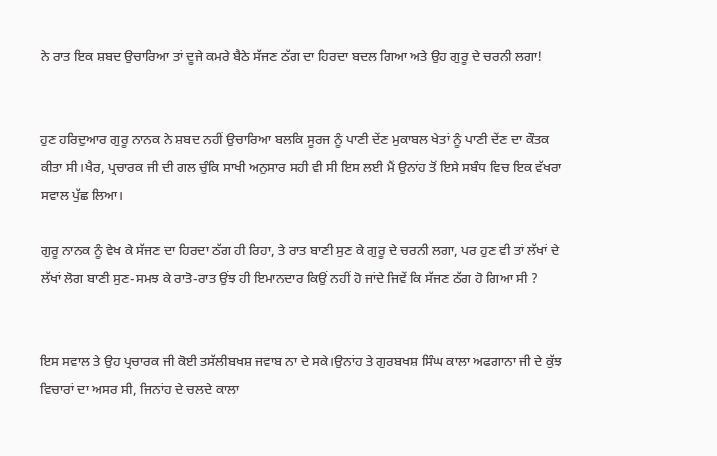ਨੇ ਰਾਤ ਇਕ ਸ਼ਬਦ ਉਚਾਰਿਆ ਤਾਂ ਦੂਜੇ ਕਮਰੇ ਬੈਠੇ ਸੱਜਣ ਠੱਗ ਦਾ ਹਿਰਦਾ ਬਦਲ ਗਿਆ ਅਤੇ ਉਹ ਗੁਰੂ ਦੇ ਚਰਨੀ ਲਗਾ!


ਹੁਣ ਹਰਿਦੁਆਰ ਗੁਰੂ ਨਾਨਕ ਨੇ ਸ਼ਬਦ ਨਹੀਂ ਉਚਾਰਿਆ ਬਲਕਿ ਸੂਰਜ ਨੂੰ ਪਾਣੀ ਦੇਂਣ ਮੁਕਾਬਲ ਖੇਤਾਂ ਨੂੰ ਪਾਣੀ ਦੇਂਣ ਦਾ ਕੌਤਕ ਕੀਤਾ ਸੀ।ਖੈਰ, ਪ੍ਰਚਾਰਕ ਜੀ ਦੀ ਗਲ ਚੁੰਕਿ ਸਾਖੀ ਅਨੁਸਾਰ ਸਹੀ ਵੀ ਸੀ ਇਸ ਲਈ ਮੈਂ ਉਨਾਂਹ ਤੋਂ ਇਸੇ ਸਬੰਧ ਵਿਚ ਇਕ ਵੱਖਰਾ ਸਵਾਲ ਪੁੱਛ ਲਿਆ।

ਗੁਰੂ ਨਾਨਕ ਨੂੰ ਵੇਖ ਕੇ ਸੱਜਣ ਦਾ ਹਿਰਦਾ ਠੱਗ ਹੀ ਰਿਹਾ, ਤੇ ਰਾਤ ਬਾਣੀ ਸੁਣ ਕੇ ਗੁਰੂ ਦੇ ਚਰਨੀ ਲਗਾ, ਪਰ ਹੁਣ ਵੀ ਤਾਂ ਲੱਖਾਂ ਦੇ ਲੱਖਾਂ ਲੋਗ ਬਾਣੀ ਸੁਣ-ਸਮਝ ਕੇ ਰਾਤੋ-ਰਾਤ ਉਂਝ ਹੀ ਇਮਾਨਦਾਰ ਕਿਉਂ ਨਹੀਂ ਹੋ ਜਾਂਦੇ ਜਿਵੇਂ ਕਿ ਸੱਜਣ ਠੱਗ ਹੋ ਗਿਆ ਸੀ ?


ਇਸ ਸਵਾਲ ਤੇ ਉਹ ਪ੍ਰਚਾਰਕ ਜੀ ਕੋਈ ਤਸੱਲੀਬਖਸ਼ ਜਵਾਬ ਨਾ ਦੇ ਸਕੇ।ਉਨਾਂਹ ਤੇ ਗੁਰਬਖਸ਼ ਸਿੰਘ ਕਾਲਾ ਅਫਗਾਨਾ ਜੀ ਦੇ ਕੁੱਝ ਵਿਚਾਰਾਂ ਦਾ ਅਸਰ ਸੀ, ਜਿਨਾਂਹ ਦੇ ਚਲਦੇ ਕਾਲਾ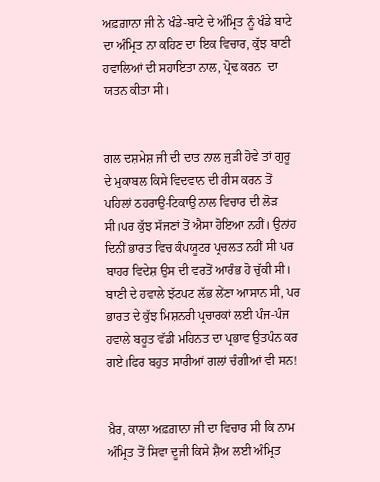ਅਫ਼ਗ਼ਾਨਾ ਜੀ ਨੇ ਖੰਡੇ-ਬਾਟੇ ਦੇ ਅੰਮ੍ਰਿਤ ਨੂੰ ਖੰਡੇ ਬਾਟੇ ਦਾ ਅੰਮ੍ਰਿਤ ਨਾ ਕਹਿਣ ਦਾ ਇਕ ਵਿਚਾਰ, ਕੁੱਝ ਬਾਣੀ ਹਵਾਲਿਆਂ ਦੀ ਸਹਾਇਤਾ ਨਾਲ, ਪ੍ਰੋਢ ਕਰਨ  ਦਾ ਯਤਨ ਕੀਤਾ ਸੀ।


ਗਲ ਦਸ਼ਮੇਸ਼ ਜੀ ਦੀ ਦਾਤ ਨਾਲ ਜੁੜੀ ਹੋਵੇ ਤਾਂ ਗੁਰੂ ਦੇ ਮੁਕਾਬਲ ਕਿਸੇ ਵਿਦਵਾਨ ਦੀ ਰੀਸ ਕਰਨ ਤੋਂ ਪਹਿਲਾਂ ਠਹਰਾਉ-ਟਿਕਾਉ ਨਾਲ ਵਿਚਾਰ ਦੀ ਲੋੜ ਸੀ।ਪਰ ਕੁੱਝ ਸੱਜਣਾਂ ਤੋਂ ਐਸਾ ਹੋਇਆ ਨਹੀਂ। ਉਨਾਂਹ ਦਿਨੀਂ ਭਾਰਤ ਵਿਚ ਕੰਪਯੂਟਰ ਪ੍ਰਚਲਤ ਨਹੀਂ ਸੀ ਪਰ ਬਾਹਰ ਵਿਦੇਸ਼ ਉਸ ਦੀ ਵਰਤੋਂ ਆਰੰਭ ਹੋ ਚੁੱਕੀ ਸੀ। ਬਾਣੀ ਦੇ ਹਵਾਲੇ ਝੱਟਪਟ ਲੱਭ ਲੇਂਣਾ ਆਸਾਨ ਸੀ, ਪਰ ਭਾਰਤ ਦੇ ਕੁੱਝ ਮਿਸ਼ਨਰੀ ਪ੍ਰਚਾਰਕਾਂ ਲਈ ਪੰਜ-ਪੰਜ ਹਵਾਲੇ ਬਹੂਤ ਵੱਡੀ ਮਹਿਨਤ ਦਾ ਪ੍ਰਭਾਵ ਉਤਪੰਨ ਕਰ ਗਏ।ਫਿਰ ਬਹੁਤ ਸਾਰੀਆਂ ਗਲਾਂ ਚੰਗੀਆਂ ਵੀ ਸਨ!


ਖ਼ੈਰ, ਕਾਲਾ ਅਫ਼ਗ਼ਾਨਾ ਜੀ ਦਾ ਵਿਚਾਰ ਸੀ ਕਿ ਨਾਮ ਅੰਮ੍ਰਿਤ ਤੋਂ ਸਿਵਾ ਦੂਜੀ ਕਿਸੇ ਸ਼ੈਅ ਲਈ ਅੰਮ੍ਰਿਤ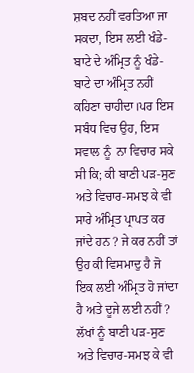ਸ਼ਬਦ ਨਹੀਂ ਵਰਤਿਆ ਜਾ ਸਕਦਾ, ਇਸ ਲਈ ਖੰਡੇ-ਬਾਟੇ ਦੇ ਅੰਮ੍ਰਿਤ ਨੂੰ ਖੰਡੇ-ਬਾਟੇ ਦਾ ਅੰਮ੍ਰਿਤ ਨਹੀਂ ਕਹਿਣਾ ਚਾਹੀਦਾ।ਪਰ ਇਸ ਸਬੰਧ ਵਿਚ ਉਹ, ਇਸ ਸਵਾਲ ਨੂੰ  ਨਾ ਵਿਚਾਰ ਸਕੇ ਸੀ ਕਿ; ਕੀ ਬਾਣੀ ਪੜ-ਸੁਣ ਅਤੇ ਵਿਚਾਰ-ਸਮਝ ਕੇ ਵੀ ਸਾਰੇ ਅੰਮ੍ਰਿਤ ਪ੍ਰਾਪਤ ਕਰ ਜਾਂਦੇ ਹਨ ? ਜੇ ਕਰ ਨਹੀਂ ਤਾਂ ਉਹ ਕੀ ਵਿਸਮਾਦੁ ਹੈ ਜੋ ਇਕ ਲਈ ਅੰਮ੍ਰਿਤ ਹੋ ਜਾਂਦਾ ਹੈ ਅਤੇ ਦੂਜੇ ਲਈ ਨਹੀਂ ? ਲੱਖਾਂ ਨੂੰ ਬਾਣੀ ਪੜ-ਸੁਣ ਅਤੇ ਵਿਚਾਰ-ਸਮਝ ਕੇ ਵੀ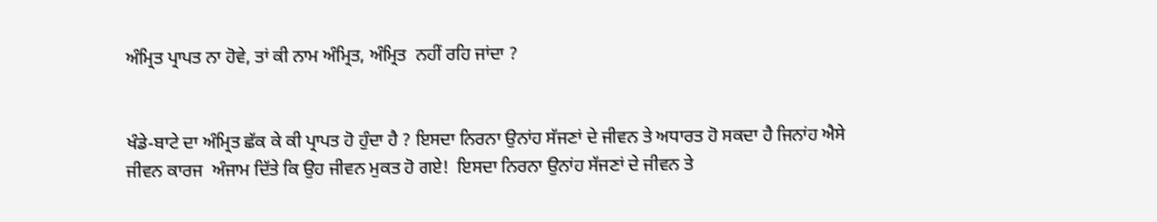ਅੰਮ੍ਰਿਤ ਪ੍ਰਾਪਤ ਨਾ ਹੋਵੇ, ਤਾਂ ਕੀ ਨਾਮ ਅੰਮ੍ਰਿਤ, ਅੰਮ੍ਰਿਤ  ਨਹੀਂ ਰਹਿ ਜਾਂਦਾ ?


ਖੰਡੇ-ਬਾਟੇ ਦਾ ਅੰਮ੍ਰਿਤ ਛੱਕ ਕੇ ਕੀ ਪ੍ਰਾਪਤ ਹੋ ਹੁੰਦਾ ਹੈ ? ਇਸਦਾ ਨਿਰਨਾ ਉਨਾਂਹ ਸੱਜਣਾਂ ਦੇ ਜੀਵਨ ਤੇ ਅਧਾਰਤ ਹੋ ਸਕਦਾ ਹੈ ਜਿਨਾਂਹ ਐਸੇ
ਜੀਵਨ ਕਾਰਜ  ਅੰਜਾਮ ਦਿੱਤੇ ਕਿ ਉਹ ਜੀਵਨ ਮੁਕਤ ਹੋ ਗਏ!  ਇਸਦਾ ਨਿਰਨਾ ਉਨਾਂਹ ਸੱਜਣਾਂ ਦੇ ਜੀਵਨ ਤੇ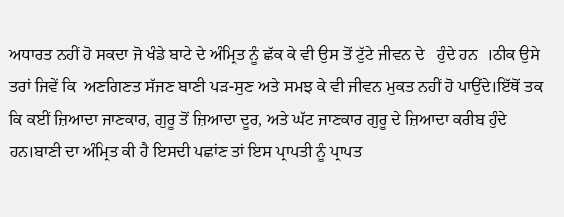ਅਧਾਰਤ ਨਹੀਂ ਹੋ ਸਕਦਾ ਜੋ ਖੰਡੇ ਬਾਟੇ ਦੇ ਅੰਮ੍ਰਿਤ ਨੂੰ ਛੱਕ ਕੇ ਵੀ ਉਸ ਤੋਂ ਟੁੱਟੇ ਜੀਵਨ ਦੇ   ਹੁੰਦੇ ਹਨ  ।ਠੀਕ ਉਸੇ ਤਰਾਂ ਜਿਵੇਂ ਕਿ  ਅਣਗਿਣਤ ਸੱਜਣ ਬਾਣੀ ਪੜ-ਸੁਣ ਅਤੇ ਸਮਝ ਕੇ ਵੀ ਜੀਵਨ ਮੁਕਤ ਨਹੀਂ ਹੋ ਪਾਉਂਦੇ।ਇੱਥੋਂ ਤਕ ਕਿ ਕਈਂ ਜ਼ਿਆਦਾ ਜਾਣਕਾਰ, ਗੁਰੂ ਤੋਂ ਜ਼ਿਆਦਾ ਦੂਰ, ਅਤੇ ਘੱਟ ਜਾਣਕਾਰ ਗੁਰੂ ਦੇ ਜ਼ਿਆਦਾ ਕਰੀਬ ਹੁੰਦੇ ਹਨ।ਬਾਣੀ ਦਾ ਅੰਮ੍ਰਿਤ ਕੀ ਹੈ ਇਸਦੀ ਪਛਾਂਣ ਤਾਂ ਇਸ ਪ੍ਰਾਪਤੀ ਨੂੰ ਪ੍ਰਾਪਤ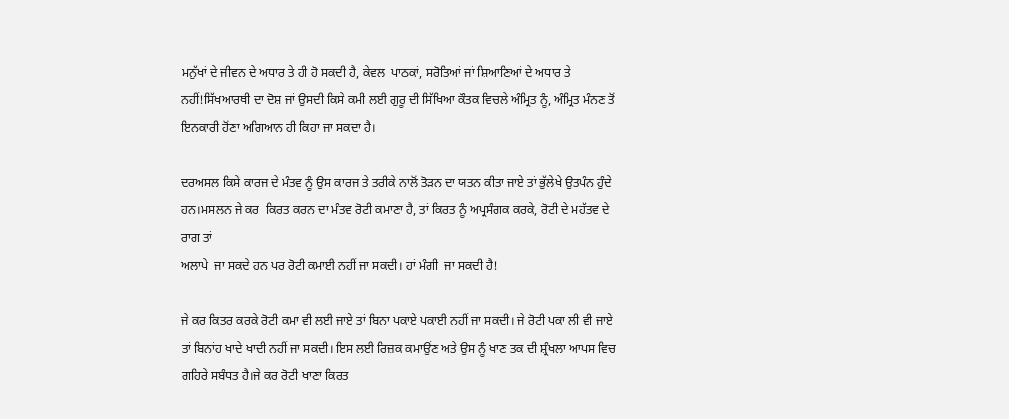ਮਨੁੱਖਾਂ ਦੇ ਜੀਵਨ ਦੇ ਅਧਾਰ ਤੇ ਹੀ ਹੋ ਸਕਦੀ ਹੈ, ਕੇਵਲ  ਪਾਠਕਾਂ, ਸਰੋਤਿਆਂ ਜਾਂ ਸ਼ਿਆਣਿਆਂ ਦੇ ਅਧਾਰ ਤੇ ਨਹੀਂ!ਸਿੱਖਆਰਥੀ ਦਾ ਦੋਸ਼ ਜਾਂ ਉਸਦੀ ਕਿਸੇ ਕਮੀ ਲਈ ਗੁਰੂ ਦੀ ਸਿੱਖਿਆ ਕੌਤਕ ਵਿਚਲੇ ਅੰਮ੍ਰਿਤ ਨੂੰ, ਅੰਮ੍ਰਿਤ ਮੰਨਣ ਤੋਂ ਇਨਕਾਰੀ ਹੋਂਣਾ ਅਗਿਆਨ ਹੀ ਕਿਹਾ ਜਾ ਸਕਦਾ ਹੈ।

ਦਰਅਸਲ ਕਿਸੇ ਕਾਰਜ ਦੇ ਮੰਤਵ ਨੂੰ ਉਸ ਕਾਰਜ ਤੇ ਤਰੀਕੇ ਨਾਲੋਂ ਤੋੜਨ ਦਾ ਯਤਨ ਕੀਤਾ ਜਾਏ ਤਾਂ ਭੁੱਲੇਖੇ ਉਤਪੰਨ ਹੁੰਦੇ ਹਨ।ਮਸਲਨ ਜੇ ਕਰ  ਕਿਰਤ ਕਰਨ ਦਾ ਮੰਤਵ ਰੋਟੀ ਕਮਾਣਾ ਹੈ, ਤਾਂ ਕਿਰਤ ਨੂੰ ਅਪ੍ਰਸੰਗਕ ਕਰਕੇ, ਰੋਟੀ ਦੇ ਮਹੱਤਵ ਦੇ ਰਾਗ ਤਾਂ
ਅਲਾਪੇ  ਜਾ ਸਕਦੇ ਹਨ ਪਰ ਰੋਟੀ ਕਮਾਈ ਨਹੀਂ ਜਾ ਸਕਦੀ। ਹਾਂ ਮੰਗੀ  ਜਾ ਸਕਦੀ ਹੈ!

ਜੇ ਕਰ ਕਿਤਰ ਕਰਕੇ ਰੋਟੀ ਕਮਾ ਵੀ ਲਈ ਜਾਏ ਤਾਂ ਬਿਨਾ ਪਕਾਏ ਪਕਾਈ ਨਹੀਂ ਜਾ ਸਕਦੀ। ਜੇ ਰੋਟੀ ਪਕਾ ਲੀ ਵੀ ਜਾਏ ਤਾਂ ਬਿਨਾਂਹ ਖਾਦੇ ਖਾਦੀ ਨਹੀਂ ਜਾ ਸਕਦੀ। ਇਸ ਲਈ ਰਿਜ਼ਕ ਕਮਾਉਂਣ ਅਤੇ ਉਸ ਨੂੰ ਖਾਣ ਤਕ ਦੀ ਸ਼੍ਰੰਖਲਾ ਆਪਸ ਵਿਚ ਗਹਿਰੇ ਸਬੰਧਤ ਹੈ।ਜੇ ਕਰ ਰੋਟੀ ਖਾਣਾ ਕਿਰਤ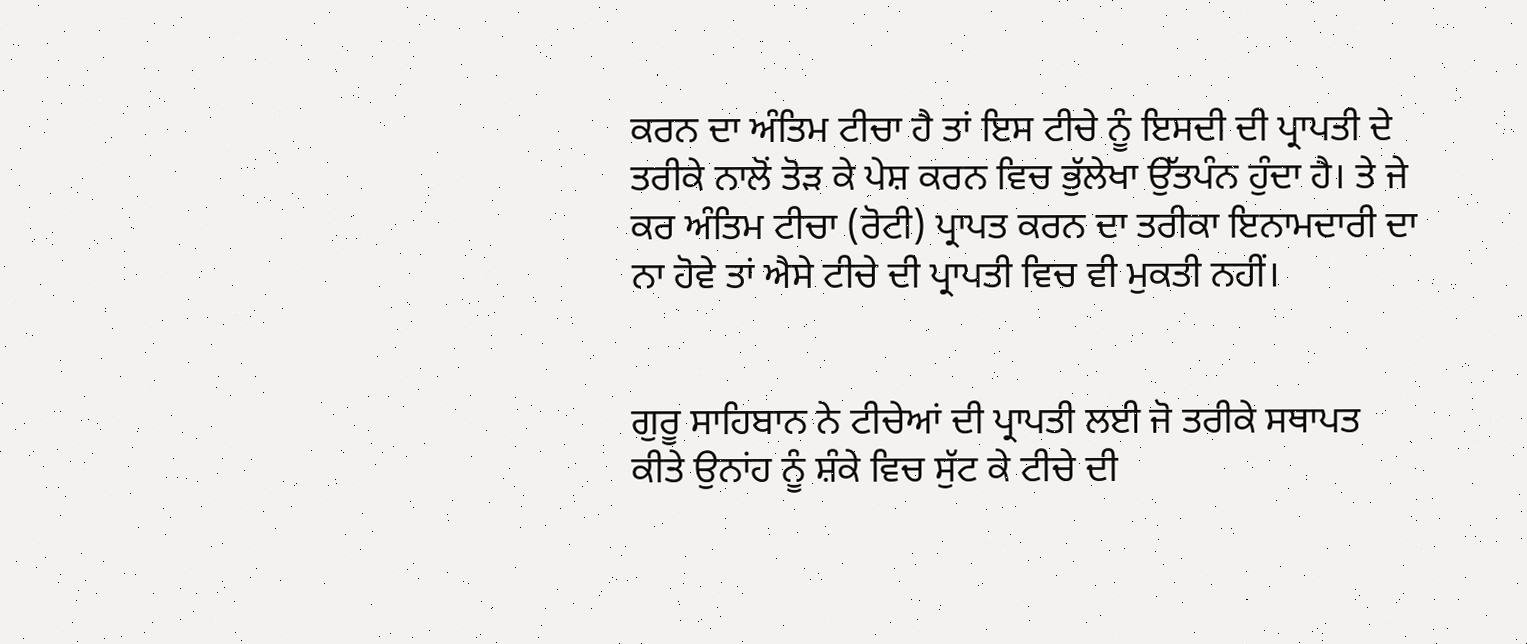ਕਰਨ ਦਾ ਅੰਤਿਮ ਟੀਚਾ ਹੈ ਤਾਂ ਇਸ ਟੀਚੇ ਨੂੰ ਇਸਦੀ ਦੀ ਪ੍ਰਾਪਤੀ ਦੇ ਤਰੀਕੇ ਨਾਲੋਂ ਤੋੜ ਕੇ ਪੇਸ਼ ਕਰਨ ਵਿਚ ਭੁੱਲੇਖਾ ਉੱਤਪੰਨ ਹੁੰਦਾ ਹੈ। ਤੇ ਜੇ ਕਰ ਅੰਤਿਮ ਟੀਚਾ (ਰੋਟੀ) ਪ੍ਰਾਪਤ ਕਰਨ ਦਾ ਤਰੀਕਾ ਇਨਾਮਦਾਰੀ ਦਾ ਨਾ ਹੋਵੇ ਤਾਂ ਐਸੇ ਟੀਚੇ ਦੀ ਪ੍ਰਾਪਤੀ ਵਿਚ ਵੀ ਮੁਕਤੀ ਨਹੀਂ।


ਗੁਰੂ ਸਾਹਿਬਾਨ ਨੇ ਟੀਚੇਆਂ ਦੀ ਪ੍ਰਾਪਤੀ ਲਈ ਜੋ ਤਰੀਕੇ ਸਥਾਪਤ ਕੀਤੇ ਉਨਾਂਹ ਨੂੰ ਸ਼ੰਕੇ ਵਿਚ ਸੁੱਟ ਕੇ ਟੀਚੇ ਦੀ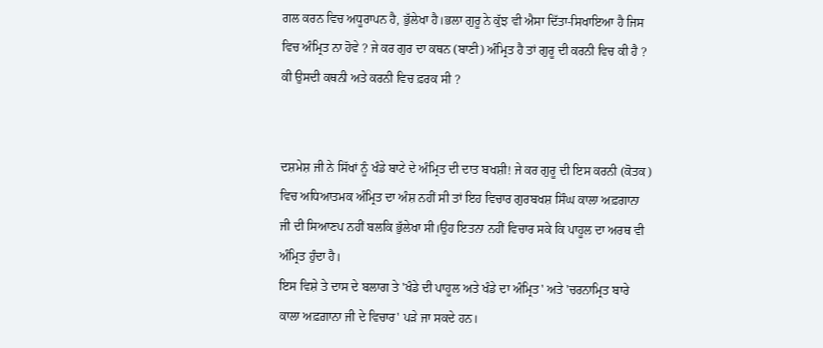ਗਲ ਕਰਨ ਵਿਚ ਅਧੂਰਾਪਨ ਹੈ, ਭੁੱਲੇਖਾ ਹੈ।ਭਲਾ ਗੁਰੂ ਨੇ ਕੁੱਝ ਵੀ ਐਸਾ ਦਿੱਤਾ-ਸਿਖਾਇਆ ਹੈ ਜਿਸ ਵਿਚ ਅੰਮ੍ਰਿਤ ਨਾ ਹੋਵੇ ? ਜੇ ਕਰ ਗੁਰ ਦਾ ਕਥਨ (ਬਾਣੀ) ਅੰਮ੍ਰਿਤ ਹੈ ਤਾਂ ਗੁਰੂ ਦੀ ਕਰਨੀ ਵਿਚ ਕੀ ਹੈ ? ਕੀ ਉਸਦੀ ਕਥਨੀ ਅਤੇ ਕਰਨੀ ਵਿਚ ਫ਼ਰਕ ਸੀ ?


ਦਸ਼ਮੇਸ਼ ਜੀ ਨੇ ਸਿੱਖਾਂ ਨੂੰ ਖੰਡੇ ਬਾਟੇ ਦੇ ਅੰਮ੍ਰਿਤ ਦੀ ਦਾਤ ਬਖਸ਼ੀ! ਜੇ ਕਰ ਗੁਰੂ ਦੀ ਇਸ ਕਰਨੀ (ਕੋਤਕ) ਵਿਚ ਅਧਿਆਤਮਕ ਅੰਮ੍ਰਿਤ ਦਾ ਅੰਸ਼ ਨਹੀਂ ਸੀ ਤਾਂ ਇਹ ਵਿਚਾਰ ਗੁਰਬਖਸ਼ ਸਿੰਘ ਕਾਲਾ ਅਫ਼ਗਾਨਾ ਜੀ ਦੀ ਸਿਆਣਪ ਨਹੀਂ ਬਲਕਿ ਭੁੱਲੇਖਾ ਸੀ।ਉਹ ਇਤਨਾ ਨਹੀਂ ਵਿਚਾਰ ਸਕੇ ਕਿ ਪਾਹੂਲ ਦਾ ਅਰਥ ਵੀ ਅੰਮ੍ਰਿਤ ਹੁੰਦਾ ਹੈ।
ਇਸ ਵਿਸ਼ੇ ਤੇ ਦਾਸ ਦੇ ਬਲਾਗ ਤੇ 'ਖੰਡੇ ਦੀ ਪਾਹੂਲ ਅਤੇ ਖੰਡੇ ਦਾ ਅੰਮ੍ਰਿਤ' ਅਤੇ 'ਚਰਨਾਮ੍ਰਿਤ ਬਾਰੇ ਕਾਲਾ ਅਫ਼ਗ਼ਾਨਾ ਜੀ ਦੇ ਵਿਚਾਰ' ਪੜੇ ਜਾ ਸਕਦੇ ਹਨ।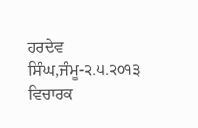ਹਰਦੇਵ ਸਿੰਘ,ਜੰਮੂ-੨.੫.੨੦੧੩
ਵਿਚਾਰਕ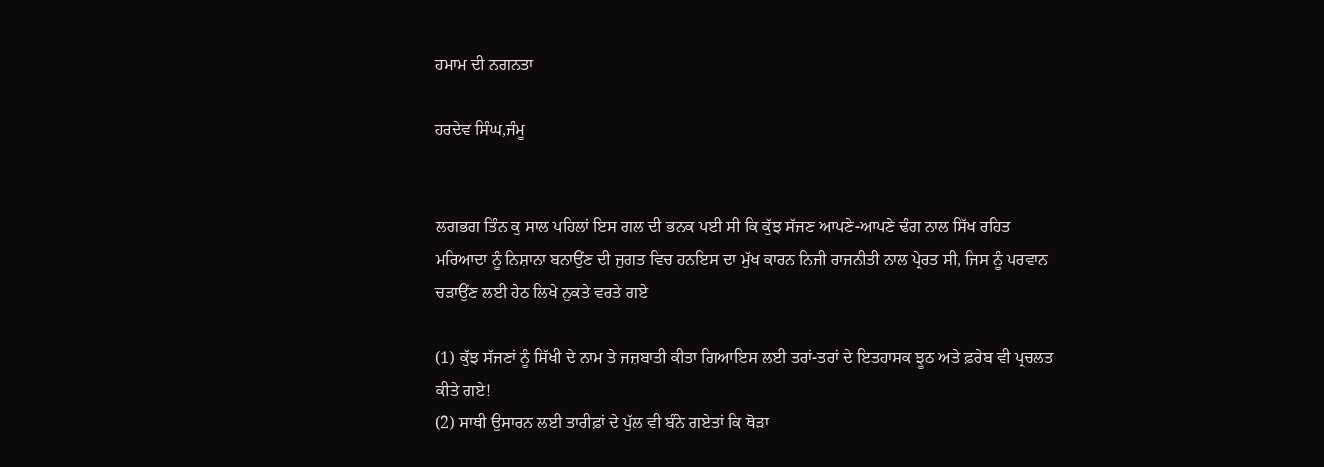ਹਮਾਮ ਦੀ ਨਗਨਤਾ

ਹਰਦੇਵ ਸਿੰਘ,ਜੰਮੂ


ਲਗਭਗ ਤਿੰਨ ਕੁ ਸਾਲ ਪਹਿਲਾਂ ਇਸ ਗਲ ਦੀ ਭਨਕ ਪਈ ਸੀ ਕਿ ਕੁੱਝ ਸੱਜਣ ਆਪਣੇ-ਆਪਣੇ ਢੰਗ ਨਾਲ ਸਿੱਖ ਰਹਿਤ ਮਰਿਆਦਾ ਨੂੰ ਨਿਸ਼ਾਨਾ ਬਨਾਉਂਣ ਦੀ ਜੁਗਤ ਵਿਚ ਹਨਇਸ ਦਾ ਮੁੱਖ ਕਾਰਨ ਨਿਜੀ ਰਾਜਨੀਤੀ ਨਾਲ ਪ੍ਰੇਰਤ ਸੀ, ਜਿਸ ਨੂੰ ਪਰਵਾਨ ਚੜਾਉਂਣ ਲਈ ਹੇਠ ਲਿਖੇ ਨੁਕਤੇ ਵਰਤੇ ਗਏ

(1) ਕੁੱਝ ਸੱਜਣਾਂ ਨੂੰ ਸਿੱਖੀ ਦੇ ਨਾਮ ਤੇ ਜਜ਼ਬਾਤੀ ਕੀਤਾ ਗਿਆਇਸ ਲਈ ਤਰਾਂ-ਤਰਾਂ ਦੇ ਇਤਹਾਸਕ ਝੂਠ ਅਤੇ ਫ਼ਰੇਬ ਵੀ ਪ੍ਰਚਲਤ ਕੀਤੇ ਗਏ!
(2) ਸਾਥੀ ਉਸਾਰਨ ਲਈ ਤਾਰੀਫ਼ਾਂ ਦੇ ਪੁੱਲ ਵੀ ਬੰਨੇ ਗਏਤਾਂ ਕਿ ਥੋੜਾ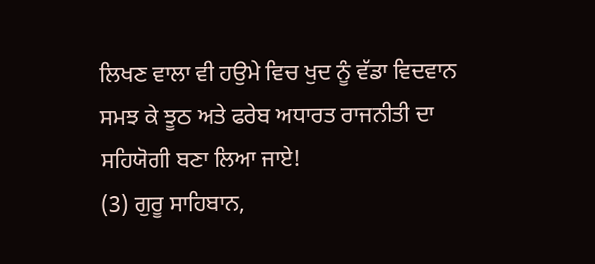ਲਿਖਣ ਵਾਲਾ ਵੀ ਹਉਮੇ ਵਿਚ ਖੁਦ ਨੂੰ ਵੱਡਾ ਵਿਦਵਾਨ ਸਮਝ ਕੇ ਝੂਠ ਅਤੇ ਫਰੇਬ ਅਧਾਰਤ ਰਾਜਨੀਤੀ ਦਾ ਸਹਿਯੋਗੀ ਬਣਾ ਲਿਆ ਜਾਏ!
(3) ਗੁਰੂ ਸਾਹਿਬਾਨ,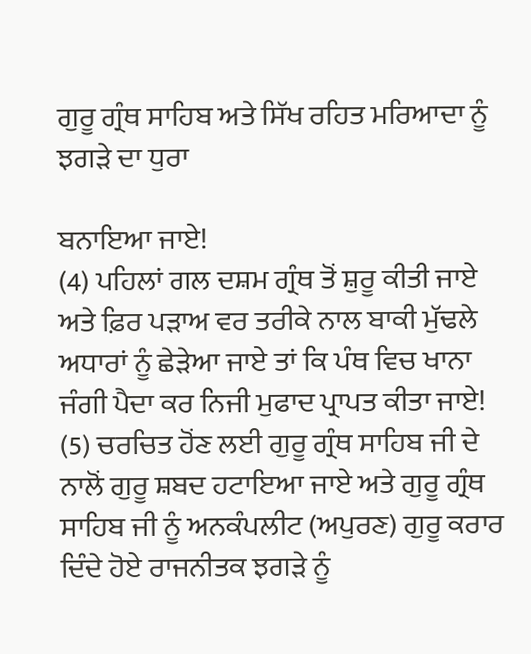ਗੁਰੂ ਗ੍ਰੰਥ ਸਾਹਿਬ ਅਤੇ ਸਿੱਖ ਰਹਿਤ ਮਰਿਆਦਾ ਨੂੰ ਝਗੜੇ ਦਾ ਧੁਰਾ

ਬਨਾਇਆ ਜਾਏ!
(4) ਪਹਿਲਾਂ ਗਲ ਦਸ਼ਮ ਗ੍ਰੰਥ ਤੋਂ ਸ਼ੁਰੂ ਕੀਤੀ ਜਾਏ ਅਤੇ ਫ਼ਿਰ ਪੜਾਅ ਵਰ ਤਰੀਕੇ ਨਾਲ ਬਾਕੀ ਮੁੱਢਲੇ
ਅਧਾਰਾਂ ਨੂੰ ਛੇੜੇਆ ਜਾਏ ਤਾਂ ਕਿ ਪੰਥ ਵਿਚ ਖਾਨਾ ਜੰਗੀ ਪੈਦਾ ਕਰ ਨਿਜੀ ਮੁਫਾਦ ਪ੍ਰਾਪਤ ਕੀਤਾ ਜਾਏ!
(5) ਚਰਚਿਤ ਹੋਂਣ ਲਈ ਗੁਰੂ ਗ੍ਰੰਥ ਸਾਹਿਬ ਜੀ ਦੇ ਨਾਲੋਂ ਗੁਰੂ ਸ਼ਬਦ ਹਟਾਇਆ ਜਾਏ ਅਤੇ ਗੁਰੂ ਗ੍ਰੰਥ
ਸਾਹਿਬ ਜੀ ਨੂੰ ਅਨਕੰਪਲੀਟ (ਅਪੁਰਣ) ਗੁਰੂ ਕਰਾਰ ਦਿੰਦੇ ਹੋਏ ਰਾਜਨੀਤਕ ਝਗੜੇ ਨੂੰ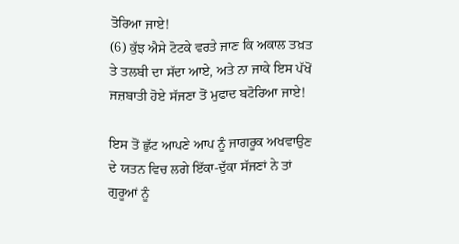ਤੋਰਿਆ ਜਾਏ!
(6) ਕੁੱਝ ਐਸੇ ਟੋਟਕੇ ਵਰਤੇ ਜਾਣ ਕਿ ਅਕਾਲ ਤਖ਼ਤ ਤੇ ਤਲਬੀ ਦਾ ਸੱਦਾ ਆਏ, ਅਤੇ ਨਾ ਜਾਕੇ ਇਸ ਪੱਖੋਂ ਜਜ਼ਬਾਤੀ ਹੋਏ ਸੱਜਣਾ ਤੋਂ ਮੁਫਾਦ ਬਟੋਰਿਆ ਜਾਏ!

ਇਸ ਤੋਂ ਛੁੱਟ ਆਪਣੇ ਆਪ ਨੂੰ ਜਾਗਰੂਕ ਅਖਵਾਉਣ ਦੇ ਯਤਨ ਵਿਚ ਲਗੇ ਇੱਕਾ-ਦੁੱਕਾ ਸੱਜਣਾਂ ਨੇ ਤਾਂ
ਗੁਰੂਆਂ ਨੂੰ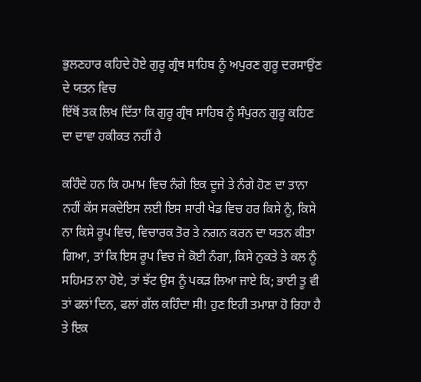ਭੁਲਣਹਾਰ ਕਹਿਦੇ ਹੋਏ ਗੁਰੂ ਗ੍ਰੰਥ ਸਾਹਿਬ ਨੂੰ ਅਪੁਰਣ ਗੁਰੂ ਦਰਸਾਉਂਣ ਦੇ ਯਤਨ ਵਿਚ
ਇੱਥੋਂ ਤਕ ਲਿਖ ਦਿੱਤਾ ਕਿ ਗੁਰੂ ਗ੍ਰੰਥ ਸਾਹਿਬ ਨੂੰ ਸੰਪੁਰਨ ਗੁਰੂ ਕਹਿਣ ਦਾ ਦਾਵਾ ਹਕੀਕਤ ਨਹੀਂ ਹੈ

ਕਹਿੰਦੇ ਹਨ ਕਿ ਹਮਾਮ ਵਿਚ ਨੰਗੇ ਇਕ ਦੂਜੇ ਤੇ ਨੰਗੇ ਹੋਣ ਦਾ ਤਾਨਾ ਨਹੀਂ ਕੱਸ ਸਕਦੇਇਸ ਲਈ ਇਸ ਸਾਰੀ ਖੇਡ ਵਿਚ ਹਰ ਕਿਸੇ ਨੂੰ, ਕਿਸੇ ਨਾ ਕਿਸੇ ਰੂਪ ਵਿਚ, ਵਿਚਾਰਕ ਤੋਰ ਤੇ ਨਗਨ ਕਰਨ ਦਾ ਯਤਨ ਕੀਤਾ ਗਿਆ, ਤਾਂ ਕਿ ਇਸ ਰੂਪ ਵਿਚ ਜੇ ਕੋਈ ਨੰਗਾ, ਕਿਸੇ ਨੁਕਤੇ ਤੇ ਕਲ ਨੂੰ ਸਹਿਮਤ ਨਾ ਹੋਏ, ਤਾਂ ਝੱਟ ਉਸ ਨੂੰ ਪਕੜ ਲਿਆ ਜਾਏ ਕਿ; ਭਾਈ ਤੂ ਵੀ ਤਾਂ ਫਲਾਂ ਦਿਨ, ਫਲਾਂ ਗੱਲ ਕਹਿੰਦਾ ਸੀ! ਹੁਣ ਇਹੀ ਤਮਾਸ਼ਾ ਹੋ ਰਿਹਾ ਹੈ ਤੇ ਇਕ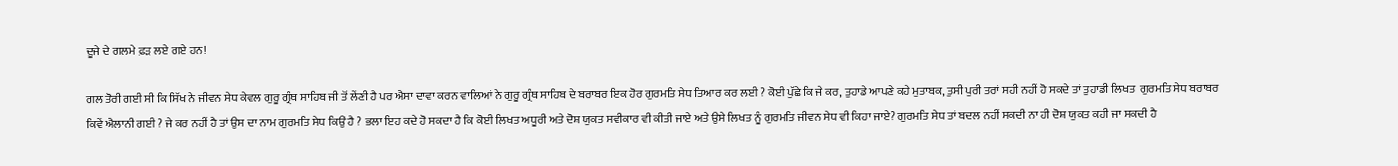ਦੂਜੇ ਦੇ ਗਲਮੇ ਫ਼ੜ ਲਏ ਗਏ ਹਨ!

ਗਲ ਤੋਰੀ ਗਈ ਸੀ ਕਿ ਸਿੱਖ ਨੇ ਜੀਵਨ ਸੇਧ ਕੇਵਲ ਗੁਰੂ ਗ੍ਰੰਥ ਸਾਹਿਬ ਜੀ ਤੋਂ ਲੇਂਣੀ ਹੈ ਪਰ ਐਸਾ ਦਾਵਾ ਕਰਨ ਵਾਲਿਆਂ ਨੇ ਗੁਰੂ ਗ੍ਰੰਥ ਸਾਹਿਬ ਦੇ ਬਰਾਬਰ ਇਕ ਹੋਰ ਗੁਰਮਤਿ ਸੇਧ ਤਿਆਰ ਕਰ ਲਈ ? ਕੋਈ ਪੁੱਛੇ ਕਿ ਜੇ ਕਰ, ਤੁਹਾਡੇ ਆਪਣੇ ਕਹੇ ਮੁਤਾਬਕ, ਤੁਸੀ ਪੁਰੀ ਤਰਾਂ ਸਹੀ ਨਹੀਂ ਹੋ ਸਕਦੇ ਤਾਂ ਤੁਹਾਡੀ ਲਿਖਤ  ਗੁਰਮਤਿ ਸੇਧ ਬਰਾਬਰ ਕਿਵੇਂ ਐਲਾਨੀ ਗਈ ? ਜੇ ਕਰ ਨਹੀਂ ਹੈ ਤਾਂ ਉਸ ਦਾ ਨਾਮ ਗੁਰਮਤਿ ਸੇਧ ਕਿਉਂ ਹੈ ? ਭਲਾ ਇਹ ਕਦੇ ਹੋ ਸਕਦਾ ਹੈ ਕਿ ਕੋਈ ਲਿਖਤ ਅਧੂਰੀ ਅਤੇ ਦੋਸ਼ ਯੁਕਤ ਸਵੀਕਾਰ ਵੀ ਕੀਤੀ ਜਾਏ ਅਤੇ ਉਸੇ ਲਿਖਤ ਨੂੰ ਗੁਰਮਤਿ ਜੀਵਨ ਸੇਧ ਵੀ ਕਿਹਾ ਜਾਏ? ਗੁਰਮਤਿ ਸੇਧ ਤਾਂ ਬਦਲ ਨਹੀਂ ਸਕਦੀ ਨਾ ਹੀ ਦੋਸ਼ ਯੁਕਤ ਕਹੀ ਜਾ ਸਕਦੀ ਹੈ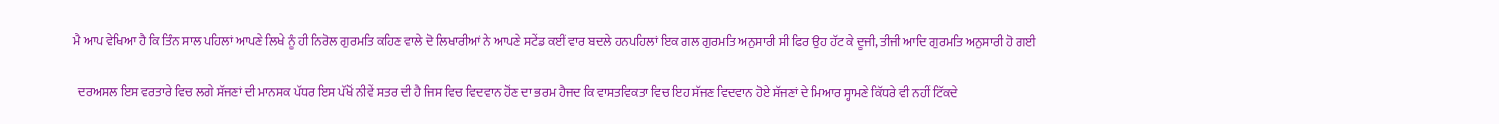ਮੈ ਆਪ ਵੇਖਿਆ ਹੈ ਕਿ ਤਿੰਨ ਸਾਲ ਪਹਿਲਾਂ ਆਪਣੇ ਲਿਖੇ ਨੂੰ ਹੀ ਨਿਰੋਲ ਗੁਰਮਤਿ ਕਹਿਣ ਵਾਲੇ ਦੋ ਲਿਖਾਰੀਆਂ ਨੇ ਆਪਣੇ ਸਟੇਂਡ ਕਈਂ ਵਾਰ ਬਦਲੇ ਹਨਪਹਿਲਾਂ ਇਕ ਗਲ ਗੁਰਮਤਿ ਅਨੁਸਾਰੀ ਸੀ ਫਿਰ ਉਹ ਹੱਟ ਕੇ ਦੂਜੀ, ਤੀਜੀ ਆਦਿ ਗੁਰਮਤਿ ਅਨੁਸਾਰੀ ਹੋ ਗਈ

  ਦਰਅਸਲ ਇਸ ਵਰਤਾਰੇ ਵਿਚ ਲਗੇ ਸੱਜਣਾਂ ਦੀ ਮਾਨਸਕ ਪੱਧਰ ਇਸ ਪੱਖੋਂ ਨੀਵੇਂ ਸਤਰ ਦੀ ਹੈ ਜਿਸ ਵਿਚ ਵਿਦਵਾਨ ਹੋਂਣ ਦਾ ਭਰਮ ਹੈਜਦ ਕਿ ਵਾਸਤਵਿਕਤਾ ਵਿਚ ਇਹ ਸੱਜਣ ਵਿਦਵਾਨ ਹੋਏ ਸੱਜਣਾਂ ਦੇ ਮਿਆਰ ਸ੍ਹਾਮਣੇ ਕਿੱਧਰੇ ਵੀ ਨਹੀਂ ਟਿੱਕਦੇ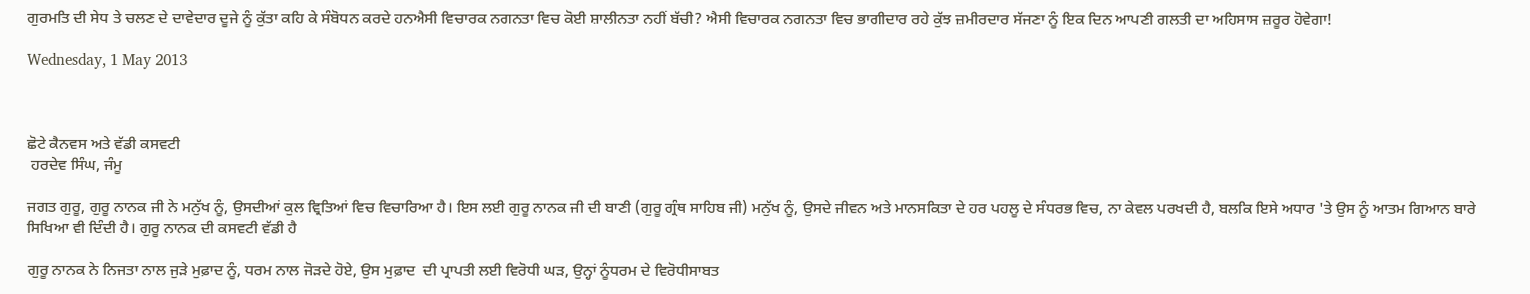ਗੁਰਮਤਿ ਦੀ ਸੇਧ ਤੇ ਚਲਣ ਦੇ ਦਾਵੇਦਾਰ ਦੂਜੇ ਨੂੰ ਕੁੱਤਾ ਕਹਿ ਕੇ ਸੰਬੋਧਨ ਕਰਦੇ ਹਨਐਸੀ ਵਿਚਾਰਕ ਨਗਨਤਾ ਵਿਚ ਕੋਈ ਸ਼ਾਲੀਨਤਾ ਨਹੀਂ ਬੱਚੀ? ਐਸੀ ਵਿਚਾਰਕ ਨਗਨਤਾ ਵਿਚ ਭਾਗੀਦਾਰ ਰਹੇ ਕੁੱਝ ਜ਼ਮੀਰਦਾਰ ਸੱਜਣਾ ਨੂੰ ਇਕ ਦਿਨ ਆਪਣੀ ਗਲਤੀ ਦਾ ਅਹਿਸਾਸ ਜ਼ਰੂਰ ਹੋਵੇਗਾ!

Wednesday, 1 May 2013



ਛੋਟੇ ਕੈਨਵਸ ਅਤੇ ਵੱਡੀ ਕਸਵਟੀ
 ਹਰਦੇਵ ਸਿੰਘ, ਜੰਮੂ

ਜਗਤ ਗੁਰੂ, ਗੁਰੂ ਨਾਨਕ ਜੀ ਨੇ ਮਨੁੱਖ ਨੂੰ, ਉਸਦੀਆਂ ਕੁਲ ਵ੍ਰਿਤਿਆਂ ਵਿਚ ਵਿਚਾਰਿਆ ਹੈ। ਇਸ ਲਈ ਗੁਰੂ ਨਾਨਕ ਜੀ ਦੀ ਬਾਣੀ (ਗੁਰੂ ਗ੍ਰੰਥ ਸਾਹਿਬ ਜੀ) ਮਨੁੱਖ ਨੂੰ, ਉਸਦੇ ਜੀਵਨ ਅਤੇ ਮਾਨਸਕਿਤਾ ਦੇ ਹਰ ਪਹਲੂ ਦੇ ਸੰਧਰਭ ਵਿਚ, ਨਾ ਕੇਵਲ ਪਰਖਦੀ ਹੈ, ਬਲਕਿ ਇਸੇ ਅਧਾਰ 'ਤੇ ਉਸ ਨੂੰ ਆਤਮ ਗਿਆਨ ਬਾਰੇ ਸਿਖਿਆ ਵੀ ਦਿੰਦੀ ਹੈ। ਗੁਰੂ ਨਾਨਕ ਦੀ ਕਸਵਟੀ ਵੱਡੀ ਹੈ

ਗੁਰੂ ਨਾਨਕ ਨੇ ਨਿਜਤਾ ਨਾਲ ਜੁੜੇ ਮੁਫ਼ਾਦ ਨੂੰ, ਧਰਮ ਨਾਲ ਜੋੜਦੇ ਹੋਏ, ਉਸ ਮੁਫ਼ਾਦ  ਦੀ ਪ੍ਰਾਪਤੀ ਲਈ ਵਿਰੋਧੀ ਘੜ, ਉਨ੍ਹਾਂ ਨੂੰਧਰਮ ਦੇ ਵਿਰੋਧੀਸਾਬਤ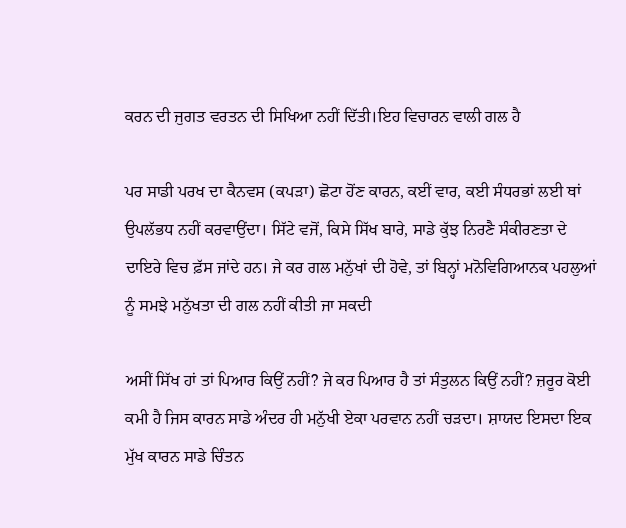ਕਰਨ ਦੀ ਜੁਗਤ ਵਰਤਨ ਦੀ ਸਿਖਿਆ ਨਹੀਂ ਦਿੱਤੀ।ਇਹ ਵਿਚਾਰਨ ਵਾਲੀ ਗਲ ਹੈ

ਪਰ ਸਾਡੀ ਪਰਖ ਦਾ ਕੈਨਵਸ (ਕਪੜਾ) ਛੋਟਾ ਹੋਂਣ ਕਾਰਨ, ਕਈਂ ਵਾਰ, ਕਈ ਸੰਧਰਭਾਂ ਲਈ ਥਾਂ ਉਪਲੱਭਧ ਨਹੀਂ ਕਰਵਾਉਂਦਾ। ਸਿੱਟੇ ਵਜੋਂ, ਕਿਸੇ ਸਿੱਖ ਬਾਰੇ, ਸਾਡੇ ਕੁੱਝ ਨਿਰਣੈ ਸੰਕੀਰਣਤਾ ਦੇ ਦਾਇਰੇ ਵਿਚ ਫ਼ੱਸ ਜਾਂਦੇ ਹਨ। ਜੇ ਕਰ ਗਲ ਮਨੁੱਖਾਂ ਦੀ ਹੋਵੇ, ਤਾਂ ਬਿਨ੍ਹਾਂ ਮਨੋਵਿਗਿਆਨਕ ਪਹਲੁਆਂ ਨੂੰ ਸਮਝੇ ਮਨੁੱਖਤਾ ਦੀ ਗਲ ਨਹੀਂ ਕੀਤੀ ਜਾ ਸਕਦੀ

ਅਸੀਂ ਸਿੱਖ ਹਾਂ ਤਾਂ ਪਿਆਰ ਕਿਉਂ ਨਹੀਂ? ਜੇ ਕਰ ਪਿਆਰ ਹੈ ਤਾਂ ਸੰਤੁਲਨ ਕਿਉਂ ਨਹੀਂ? ਜ਼ਰੂਰ ਕੋਈ ਕਮੀ ਹੈ ਜਿਸ ਕਾਰਨ ਸਾਡੇ ਅੰਦਰ ਹੀ ਮਨੁੱਖੀ ਏਕਾ ਪਰਵਾਨ ਨਹੀਂ ਚੜਦਾ। ਸ਼ਾਯਦ ਇਸਦਾ ਇਕ ਮੁੱਖ ਕਾਰਨ ਸਾਡੇ ਚਿੰਤਨ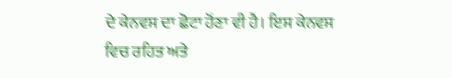ਦੇ ਕੇਨਵਸ ਦਾ ਛੋਟਾ ਹੋਂਣਾ ਵੀ ਹੈ। ਇਸ ਕੇਨਵਸ ਵਿਚ ਰਹਿਤ ਅਤੇ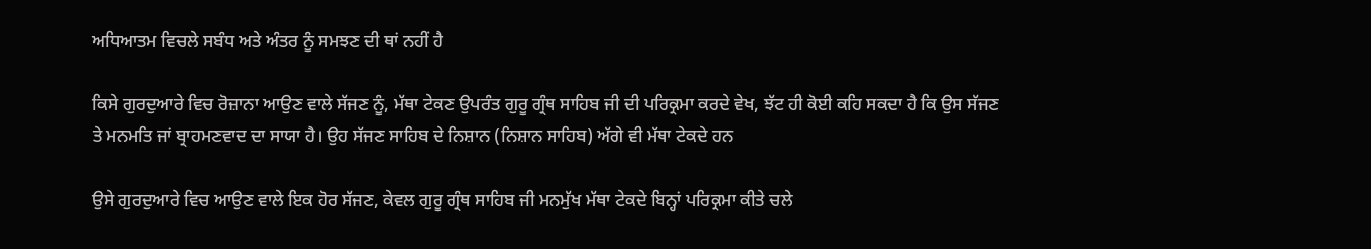ਅਧਿਆਤਮ ਵਿਚਲੇ ਸਬੰਧ ਅਤੇ ਅੰਤਰ ਨੂੰ ਸਮਝਣ ਦੀ ਥਾਂ ਨਹੀਂ ਹੈ

ਕਿਸੇ ਗੁਰਦੁਆਰੇ ਵਿਚ ਰੋਜ਼ਾਨਾ ਆਉਣ ਵਾਲੇ ਸੱਜਣ ਨੂੰ, ਮੱਥਾ ਟੇਕਣ ਉਪਰੰਤ ਗੁਰੂ ਗ੍ਰੰਥ ਸਾਹਿਬ ਜੀ ਦੀ ਪਰਿਕ੍ਰਮਾ ਕਰਦੇ ਵੇਖ, ਝੱਟ ਹੀ ਕੋਈ ਕਹਿ ਸਕਦਾ ਹੈ ਕਿ ਉਸ ਸੱਜਣ ਤੇ ਮਨਮਤਿ ਜਾਂ ਬ੍ਰਾਹਮਣਵਾਦ ਦਾ ਸਾਯਾ ਹੈ। ਉਹ ਸੱਜਣ ਸਾਹਿਬ ਦੇ ਨਿਸ਼ਾਨ (ਨਿਸ਼ਾਨ ਸਾਹਿਬ) ਅੱਗੇ ਵੀ ਮੱਥਾ ਟੇਕਦੇ ਹਨ

ਉਸੇ ਗੁਰਦੁਆਰੇ ਵਿਚ ਆਉਣ ਵਾਲੇ ਇਕ ਹੋਰ ਸੱਜਣ, ਕੇਵਲ ਗੁਰੂ ਗ੍ਰੰਥ ਸਾਹਿਬ ਜੀ ਮਨਮੁੱਖ ਮੱਥਾ ਟੇਕਦੇ ਬਿਨ੍ਹਾਂ ਪਰਿਕ੍ਰਮਾ ਕੀਤੇ ਚਲੇ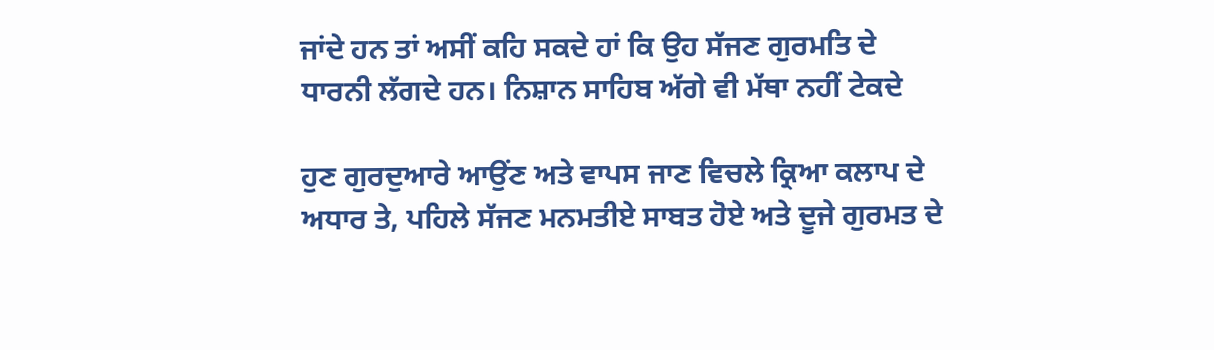ਜਾਂਦੇ ਹਨ ਤਾਂ ਅਸੀਂ ਕਹਿ ਸਕਦੇ ਹਾਂ ਕਿ ਉਹ ਸੱਜਣ ਗੁਰਮਤਿ ਦੇ ਧਾਰਨੀ ਲੱਗਦੇ ਹਨ। ਨਿਸ਼ਾਨ ਸਾਹਿਬ ਅੱਗੇ ਵੀ ਮੱਥਾ ਨਹੀਂ ਟੇਕਦੇ

ਹੁਣ ਗੁਰਦੁਆਰੇ ਆਉਂਣ ਅਤੇ ਵਾਪਸ ਜਾਣ ਵਿਚਲੇ ਕ੍ਰਿਆ ਕਲਾਪ ਦੇ ਅਧਾਰ ਤੇ, ਪਹਿਲੇ ਸੱਜਣ ਮਨਮਤੀਏ ਸਾਬਤ ਹੋਏ ਅਤੇ ਦੂਜੇ ਗੁਰਮਤ ਦੇ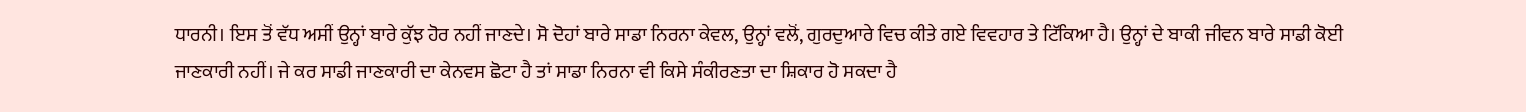ਧਾਰਨੀ। ਇਸ ਤੋਂ ਵੱਧ ਅਸੀਂ ਉਨ੍ਹਾਂ ਬਾਰੇ ਕੁੱਝ ਹੋਰ ਨਹੀਂ ਜਾਣਦੇ। ਸੋ ਦੋਹਾਂ ਬਾਰੇ ਸਾਡਾ ਨਿਰਨਾ ਕੇਵਲ, ਉਨ੍ਹਾਂ ਵਲੋਂ, ਗੁਰਦੁਆਰੇ ਵਿਚ ਕੀਤੇ ਗਏ ਵਿਵਹਾਰ ਤੇ ਟਿੱਕਿਆ ਹੈ। ਉਨ੍ਹਾਂ ਦੇ ਬਾਕੀ ਜੀਵਨ ਬਾਰੇ ਸਾਡੀ ਕੋਈ ਜਾਣਕਾਰੀ ਨਹੀਂ। ਜੇ ਕਰ ਸਾਡੀ ਜਾਣਕਾਰੀ ਦਾ ਕੇਨਵਸ ਛੋਟਾ ਹੈ ਤਾਂ ਸਾਡਾ ਨਿਰਨਾ ਵੀ ਕਿਸੇ ਸੰਕੀਰਣਤਾ ਦਾ ਸ਼ਿਕਾਰ ਹੋ ਸਕਦਾ ਹੈ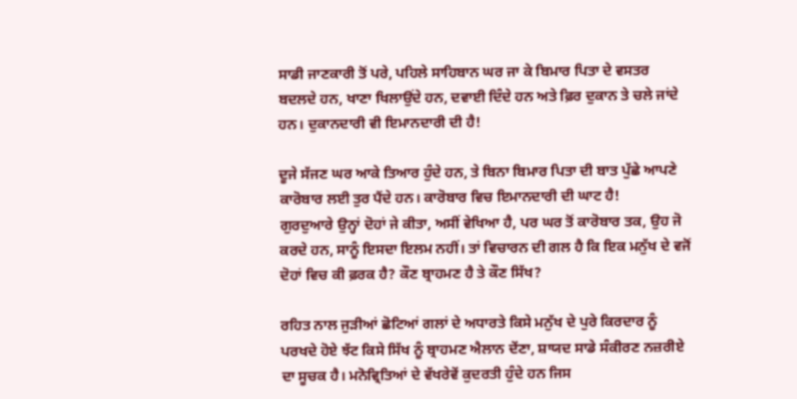ਸਾਡੀ ਜਾਣਕਾਰੀ ਤੋਂ ਪਰੇ, ਪਹਿਲੇ ਸਾਹਿਬਾਨ ਘਰ ਜਾ ਕੇ ਬਿਮਾਰ ਪਿਤਾ ਦੇ ਵਸਤਰ ਬਦਲਦੇ ਹਨ, ਖਾਣਾ ਖਿਲਾਉਂਦੇ ਹਨ, ਦਵਾਈ ਦਿੰਦੇ ਹਨ ਅਤੇ ਫ਼ਿਰ ਦੁਕਾਨ ਤੇ ਚਲੇ ਜਾਂਦੇ ਹਨ। ਦੁਕਾਨਦਾਰੀ ਵੀ ਇਮਾਨਦਾਰੀ ਦੀ ਹੈ!

ਦੂਜੇ ਸੱਜਣ ਘਰ ਆਕੇ ਤਿਆਰ ਹੁੰਦੇ ਹਨ, ਤੇ ਬਿਨਾ ਬਿਮਾਰ ਪਿਤਾ ਦੀ ਬਾਤ ਪੁੱਛੇ ਆਪਣੇ ਕਾਰੋਬਾਰ ਲਈ ਤੁਰ ਪੈਂਦੇ ਹਨ। ਕਾਰੋਬਾਰ ਵਿਚ ਇਮਾਨਦਾਰੀ ਦੀ ਘਾਟ ਹੈ!
ਗੁਰਦੁਆਰੇ ਉਨ੍ਹਾਂ ਦੋਹਾਂ ਜੇ ਕੀਤਾ, ਅਸੀਂ ਵੇਖਿਆ ਹੈ, ਪਰ ਘਰ ਤੋਂ ਕਾਰੋਬਾਰ ਤਕ, ਉਹ ਜੋ ਕਰਦੇ ਹਨ, ਸਾਨੂੰ ਇਸਦਾ ਇਲਮ ਨਹੀਂ। ਤਾਂ ਵਿਚਾਰਨ ਦੀ ਗਲ ਹੈ ਕਿ ਇਕ ਮਨੁੱਖ ਦੇ ਵਜੋਂ ਦੋਹਾਂ ਵਿਚ ਕੀ ਫ਼ਰਕ ਹੈ? ਕੌਣ ਬ੍ਰਾਹਮਣ ਹੈ ਤੇ ਕੌਣ ਸਿੱਖ?

ਰਹਿਤ ਨਾਲ ਜੁੜੀਆਂ ਛੋਟਿਆਂ ਗਲਾਂ ਦੇ ਅਧਾਰਤੇ ਕਿਸੇ ਮਨੁੱਖ ਦੇ ਪੁਰੇ ਕਿਰਦਾਰ ਨੂੰ ਪਰਖਦੇ ਹੋਏ ਝੱਟ ਕਿਸੇ ਸਿੱਖ ਨੂੰ ਬ੍ਰਾਹਮਣ ਐਲਾਨ ਦੇਂਣਾ, ਸ਼ਾਯਦ ਸਾਡੇ ਸੰਕੀਰਣ ਨਜ਼ਰੀਏ ਦਾ ਸੂਚਕ ਹੈ। ਮਨੋਵ੍ਰਿਤਿਆਂ ਦੇ ਵੱਖਰੇਵੇਂ ਕੁਦਰਤੀ ਹੁੰਦੇ ਹਨ ਜਿਸ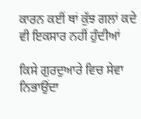ਕਾਰਨ ਕਈਂ ਥਾਂ ਕੁੱਝ ਗਲਾਂ ਕਦੇ ਵੀ ਇਕਸਾਰ ਨਹੀਂ ਹੁੰਦੀਆਂ

ਕਿਸੇ ਗੁਰਦੁਆਰੇ ਵਿਚ ਸੇਵਾ ਨਿਭਾਉਂਦਾ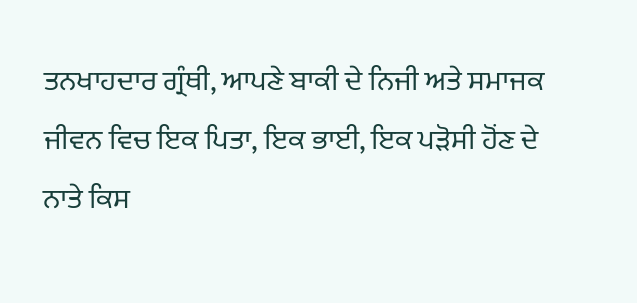ਤਨਖਾਹਦਾਰ ਗ੍ਰੰਥੀ, ਆਪਣੇ ਬਾਕੀ ਦੇ ਨਿਜੀ ਅਤੇ ਸਮਾਜਕ ਜੀਵਨ ਵਿਚ ਇਕ ਪਿਤਾ, ਇਕ ਭਾਈ, ਇਕ ਪੜੋਸੀ ਹੋਂਣ ਦੇ ਨਾਤੇ ਕਿਸ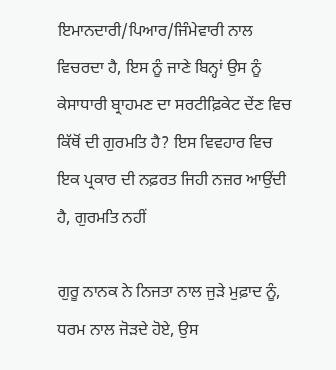ਇਮਾਨਦਾਰੀ/ਪਿਆਰ/ਜਿੰਮੇਵਾਰੀ ਨਾਲ ਵਿਚਰਦਾ ਹੈ, ਇਸ ਨੂੰ ਜਾਣੇ ਬਿਨ੍ਹਾਂ ਉਸ ਨੂੰ ਕੇਸਾਧਾਰੀ ਬ੍ਰਾਹਮਣ ਦਾ ਸਰਟੀਫ਼ਿਕੇਟ ਦੇਂਣ ਵਿਚ ਕਿੱਥੋਂ ਦੀ ਗੁਰਮਤਿ ਹੈ? ਇਸ ਵਿਵਹਾਰ ਵਿਚ ਇਕ ਪ੍ਰਕਾਰ ਦੀ ਨਫ਼ਰਤ ਜਿਹੀ ਨਜ਼ਰ ਆਉਂਦੀ ਹੈ, ਗੁਰਮਤਿ ਨਹੀਂ

ਗੁਰੂ ਨਾਨਕ ਨੇ ਨਿਜਤਾ ਨਾਲ ਜੁੜੇ ਮੁਫ਼ਾਦ ਨੂੰ, ਧਰਮ ਨਾਲ ਜੋੜਦੇ ਹੋਏ, ਉਸ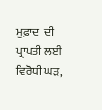ਮੁਫ਼ਾਦ  ਦੀ ਪ੍ਰਾਪਤੀ ਲਈ ਵਿਰੋਧੀ ਘੜ,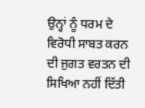ਉਨ੍ਹਾਂ ਨੂੰ ਧਰਮ ਦੇ ਵਿਰੋਧੀ ਸਾਬਤ ਕਰਨ ਦੀ ਜੁਗਤ ਵਰਤਨ ਦੀ ਸਿਖਿਆ ਨਹੀਂ ਦਿੱਤੀ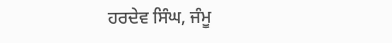ਹਰਦੇਵ ਸਿੰਘ, ਜੰਮੂ